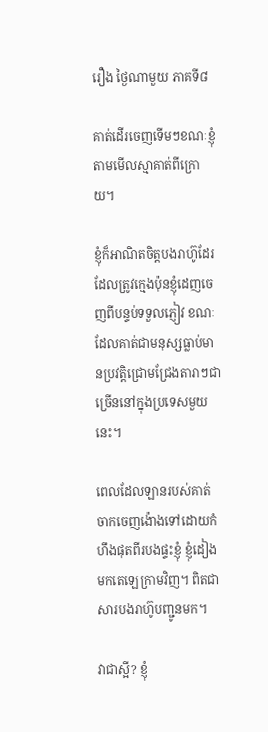រឿង ថ្ងៃណាមួយ ភាគទី៨

គាត់ដើរចេញទើមៗខណៈខ្ញុំតាមមើលស្មាគាត់ពីក្រោយ។

ខ្ញុំក៏អាណិតចិត្តបងរាហ៊ូដែរ ដែលត្រូវក្មេងប៉ុនខ្ញុំដេញចេញពីបន្ទប់ទទួលភ្ញៀវ ខណៈដែលគាត់ជាមនុស្សធ្លាប់មានប្រវត្តិជ្រោមជ្រែងតារាៗជាច្រើននៅក្នុងប្រទេសមួយនេះ។

ពេលដែលឡានរបស់គាត់ចាកចេញង៉ោងទៅដោយកំហឹងផុតពីរបងផ្ទះខ្ញុំ ខ្ញុំដៀងមកតេឡេក្រាមវិញ។ ពិតជាសារបងរាហ៊ូបញ្ជូនមក។

វាជាស្អី? ខ្ញុំ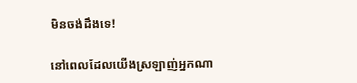មិនចង់ដឹងទេ!

នៅពេលដែលយើងស្រឡាញ់អ្នកណា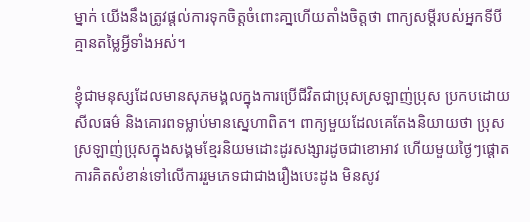ម្នាក់ យើងនឹងត្រូវផ្តល់ការទុកចិត្តចំពោះគា្នហើយតាំងចិត្តថា ពាក្យសម្ដីរបស់អ្នកទីបីគ្មានតម្លៃអ្វីទាំងអស់។

ខ្ញុំជាមនុស្សដែលមានសុភមង្គលក្នុងការប្រើជីវិតជាប្រុសស្រឡាញ់ប្រុស ប្រកបដោយសីលធម៌ និងគោរពទម្លាប់មានស្នេហាពិត។ ពាក្យមួយដែលគេតែងនិយាយថា ប្រុសស្រឡាញ់ប្រុសក្នុងសង្គមខ្មែរនិយមដោះដូរសង្សារដូចជាខោអាវ ហើយមួយថ្ងៃៗផ្ដោតការគិតសំខាន់ទៅលើការរួមភេទជាជាងរឿងបេះដូង មិនសូវ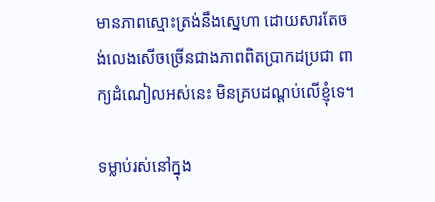មានភាពស្មោះត្រង់នឹងស្នេហា ដោយសារតែចង់លេងសើចច្រើនជាងភាពពិតប្រាកដប្រជា ពាក្យដំណៀលអស់នេះ មិនគ្របដណ្តប់លើខ្ញុំទេ។

ទម្លាប់រស់នៅក្នុង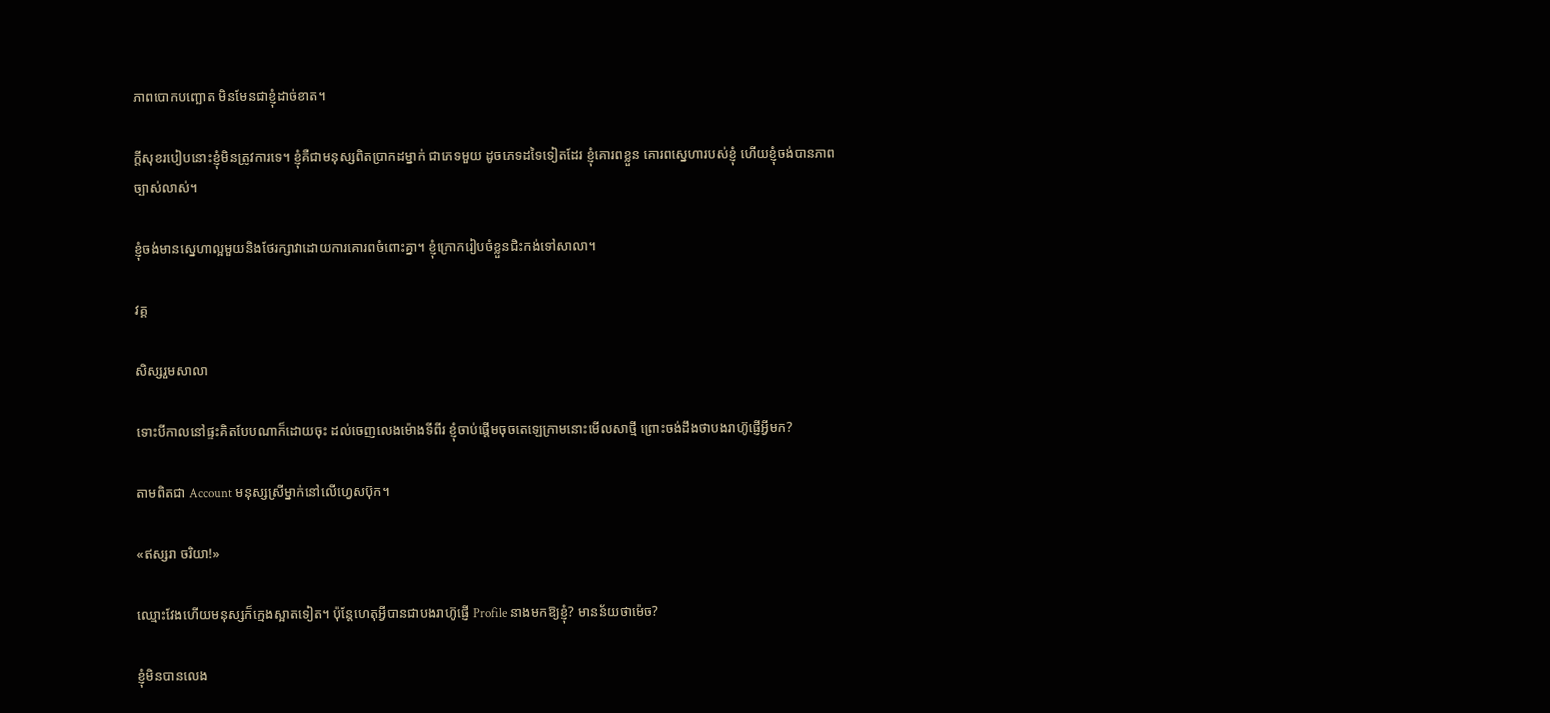ភាពបោកបញ្ឆោត មិនមែនជាខ្ញុំដាច់ខាត។

ក្តីសុខរបៀបនោះខ្ញុំមិនត្រូវការទេ។ ខ្ញុំគឺជាមនុស្សពិតប្រាកដម្នាក់ ជាភេទមួយ ដូចភេទដទៃទៀតដែរ ខ្ញុំគោរពខ្លួន គោរពស្នេហារបស់ខ្ញុំ ហើយខ្ញុំចង់បានភាពច្បាស់លាស់។

ខ្ញុំចង់មានស្នេហាល្អមួយនិងថែរក្សាវាដោយការគោរពចំពោះគ្នា។ ខ្ញុំក្រោករៀបចំខ្លួនជិះកង់ទៅសាលា។

វគ្គ

សិស្សរួមសាលា

ទោះបីកាលនៅផ្ទះគិតបែបណាក៏ដោយចុះ ដល់ចេញលេងម៉ោងទីពីរ ខ្ញុំចាប់ផ្ដើមចុចតេឡេក្រាមនោះមើលសាថ្មី ព្រោះចង់ដឹងថាបងរាហ៊ូផ្ញើអ្វីមក?

តាមពិតជា Account មនុស្សស្រីម្នាក់នៅលើហ្វេសប៊ុក។

«ឥស្សរា ចរិយា!»

ឈ្មោះវែងហើយមនុស្សក៏ក្មេងស្អាតទៀត។ ប៉ុន្តែហេតុអី្វបានជាបងរាហ៊ូផ្ញើ Profile នាងមកឱ្យខ្ញុំ? មានន័យថាម៉េច?

ខ្ញុំមិនបានលេង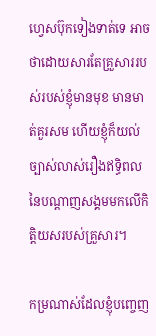ហ្វេសប៊ុកទៀងទាត់ទេ អាចថាដោយសារតែគ្រួសាររបស់របស់ខ្ញុំមានមុខ មានមាត់គួរសម ហើយខ្ញុំក៏យល់ច្បាស់លាស់រឿងឥទ្ធិពលនៃបណ្ដាញសង្គមមកលើកិត្តិយសរបស់គ្រួសារ។

កម្រណាស់ដែលខ្ញុំបញ្ចេញ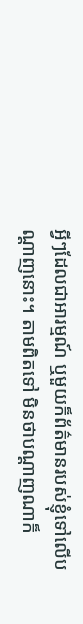អ្វីៗដែលជាអារម្មណ៍ ឬមួយក៏ព័ត៌មានរបស់ខ្ញុំទៅលើបណ្ដាញនោះ។ តាមពិតទៅ មិនថាបណ្ដាញណាក៏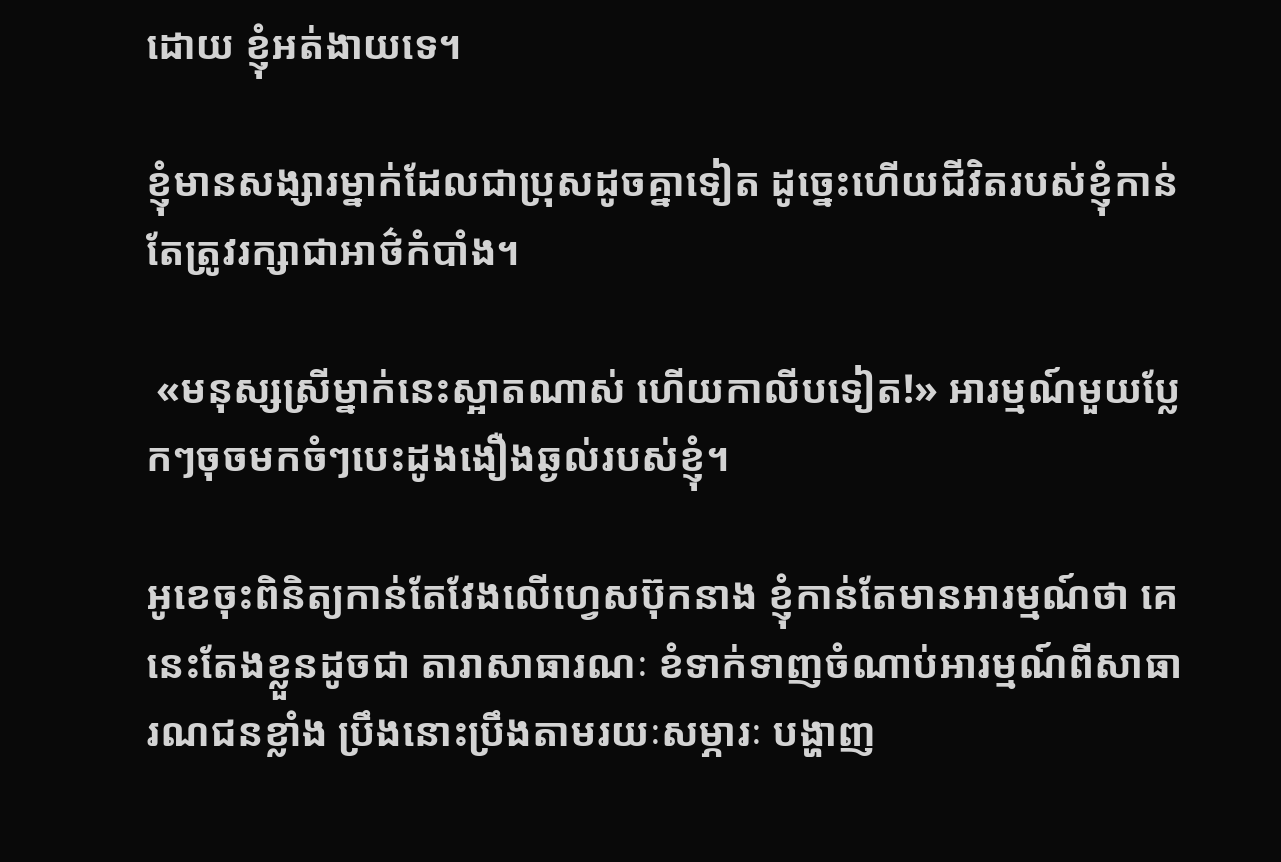ដោយ ខ្ញុំអត់ងាយទេ។

ខ្ញុំមានសង្សារម្នាក់ដែលជាប្រុសដូចគ្នាទៀត ដូច្នេះហើយជីវិតរបស់ខ្ញុំកាន់តែត្រូវរក្សាជាអាថ៌កំបាំង។

 «មនុស្សស្រីម្នាក់នេះស្អាតណាស់ ហើយកាលីបទៀត!» អារម្មណ៍មួយប្លែកៗចុចមកចំៗបេះដូងងឿងឆ្ងល់របស់ខ្ញុំ។

អូខេចុះពិនិត្យកាន់តែវែងលើហ្វេសប៊ុកនាង ខ្ញុំកាន់តែមានអារម្មណ៍ថា គេនេះតែងខ្លួនដូចជា តារាសាធារណៈ ខំទាក់ទាញចំណាប់អារម្មណ៍ពីសាធារណជនខ្លាំង ប្រឹងនោះប្រឹងតាមរយៈសម្ភារៈ បង្ហាញ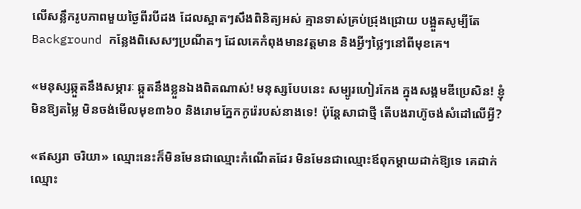លើសន្លឹករូបភាពមួយថ្ងៃពីរបីដង ដែលស្អាតៗសឹងពិនិត្យអស់ គ្មានទាស់គ្រប់ជ្រុងជ្រោយ បង្អួតសូម្បីតែ Background កន្លែងពិសេសៗប្រណីតៗ ដែលគេកំពុងមានវត្តមាន និងអ្វីៗថ្លៃៗនៅពីមុខគេ។

«មនុស្សឆ្កួតនឹងសម្ភារៈ ឆ្កួតនឹងខ្លួនឯងពិតណាស់! មនុស្សបែបនេះ សម្បូរហៀរកែង ក្នុងសង្គមឌីប្រេសិន! ខ្ញុំមិនឱ្យតម្លៃ មិនចង់មើលមុខ៣៦០ និងរោមភ្នែកកូរ៉េរបស់នាងទេ! ប៉ុន្តែសាជាថ្មី តើបងរាហ៊ូចង់សំដៅលើអ្វី?

«ឥស្សរា ចរិយា» ឈ្មោះនេះក៏មិនមែនជាឈ្មោះកំណើតដែរ មិនមែនជាឈ្មោះឪពុកម្ដាយដាក់ឱ្យទេ គេដាក់ឈ្មោះ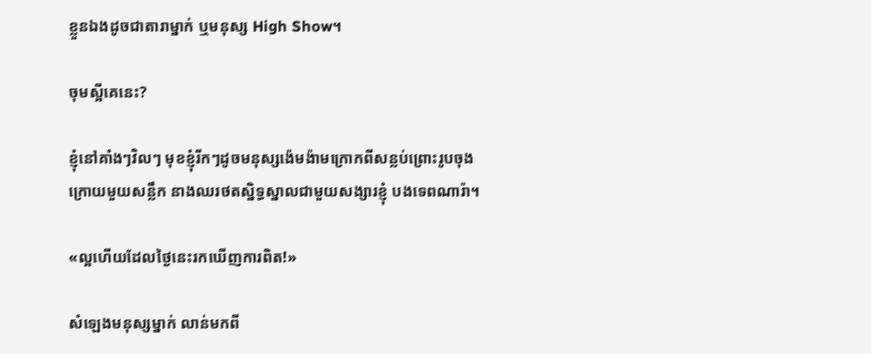ខ្លួនឯងដូចជាតារាម្នាក់ ឬមនុស្ស High Show។

ចុមស្អីគេនេះ?

ខ្ញុំនៅគាំងៗវិលៗ មុខខ្ញុំរីកៗដូចមនុស្សង៉េមង៉ាមក្រោកពីសន្លប់ព្រោះរូបចុងក្រោយមួយសន្លឹក នាងឈរថតស្និទ្ធស្នាលជាមួយសង្សារខ្ញុំ បងទេពណារ៉ា។

«ល្អហើយដែលថ្ងៃនេះរកឃើញការពិត!»

សំឡេងមនុស្សម្នាក់ លាន់មកពី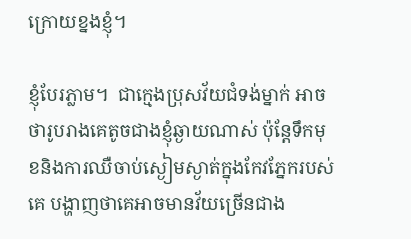ក្រោយខ្នងខ្ញុំ។

ខ្ញុំបែរភ្លាម។  ជាក្មេងប្រុសវ័យជំទង់ម្នាក់ អាចថារូបរាងគេតូចជាងខ្ញុំឆ្ងាយណាស់ ប៉ុន្តែទឹកមុខនិងការឈឺចាប់ស្ងៀមស្ងាត់ក្នុងកែវភ្នែករបស់គេ បង្ហាញថាគេអាចមានវ័យច្រើនជាង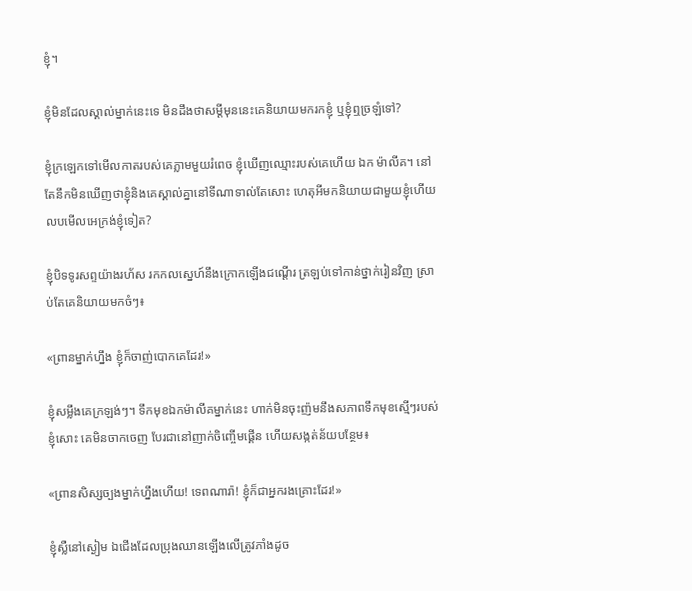ខ្ញុំ។

ខ្ញុំមិនដែលស្គាល់ម្នាក់នេះទេ មិនដឹងថាសម្តីមុននេះគេនិយាយមករកខ្ញុំ ឬខ្ញុំឮច្រឡំទៅ?

ខ្ញុំក្រឡេកទៅមើលកាតរបស់គេភ្លាមមួយរំពេច ខ្ញុំឃើញឈ្មោះរបស់គេហើយ ឯក ម៉ាលីគ។ នៅតែនឹកមិនឃើញថាខ្ញុំនិងគេស្គាល់គ្នានៅទីណាទាល់តែសោះ ហេតុអីមកនិយាយជាមួយខ្ញុំហើយលបមើលអេក្រង់ខ្ញុំទៀត?

ខ្ញុំបិទទូរសព្ទយ៉ាងរហ័ស រកកលស្នេហ៍នឹងក្រោកឡើងជណ្ដើរ ត្រឡប់ទៅកាន់ថ្នាក់រៀនវិញ ស្រាប់តែគេនិយាយមកចំៗ៖

«ព្រានម្នាក់ហ្នឹង ខ្ញុំក៏ចាញ់បោកគេដែរ!»

ខ្ញុំសម្លឹងគេក្រឡង់ៗ។ ទឹកមុខឯកម៉ាលីគម្នាក់នេះ ហាក់មិនចុះញ៉មនឹងសភាពទឹកមុខស្មើៗរបស់ខ្ញុំសោះ គេមិនចាកចេញ បែរជានៅញាក់ចិញ្ចើមផ្គើន ហើយសង្កត់ន័យបន្ថែម៖

«ព្រានសិស្សច្បងម្នាក់ហ្នឹងហើយ! ទេពណារ៉ា! ខ្ញុំក៏ជាអ្នករងគ្រោះដែរ!»

ខ្ញុំស្លឺនៅស្ងៀម ឯជើងដែលប្រុងឈានឡើងលើត្រូវភាំងដូច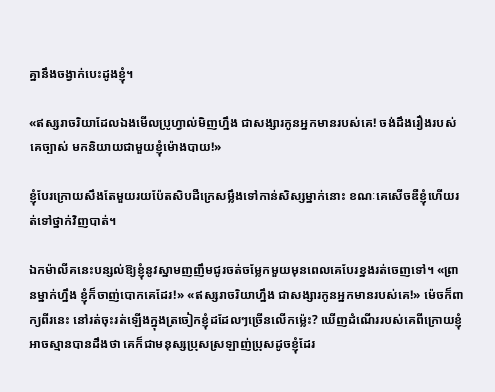គ្នានឹងចង្វាក់បេះដូងខ្ញុំ។

«ឥស្សរាចរិយាដែលឯងមើលប្រូហ្វាល់មិញហ្នឹង ជាសង្សារកូនអ្នកមានរបស់គេ! ចង់ដឹងរឿងរបស់គេច្បាស់ មកនិយាយជាមួយខ្ញុំម៉ោងបាយ!»

ខ្ញុំបែរក្រោយសឹងតែមួយរយប៉ែតសិបដឺក្រេសម្លឹងទៅកាន់សិស្សម្នាក់នោះ ខណៈគេសើចឌឺខ្ញុំហើយរត់ទៅថ្នាក់វិញបាត់។

ឯកម៉ាលីគនេះបន្សល់ឱ្យខ្ញុំនូវស្នាមញញឹមជូរចត់ចម្លែកមួយមុនពេលគេបែរខ្នងរត់ចេញទៅ។ «ព្រានម្នាក់ហ្នឹង ខ្ញុំក៏ចាញ់បោកគេដែរ!» «ឥស្សរាចរិយាហ្នឹង ជាសង្សារកូនអ្នកមានរបស់គេ!» ម៉េចក៏ពាក្យពីរនេះ នៅរត់ចុះរត់ឡើងក្នុងត្រចៀកខ្ញុំដដែលៗច្រើនលើកម្ល៉េះ? ឃើញដំណើររបស់គេពីក្រោយខ្ញុំអាចស្មានបានដឹងថា គេក៏ជាមនុស្សប្រុសស្រឡាញ់ប្រុសដូចខ្ញុំដែរ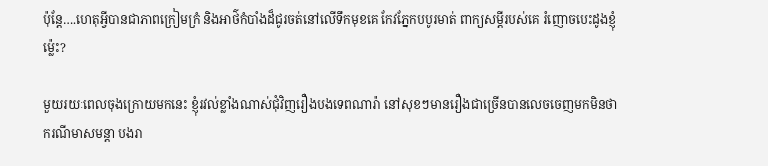ប៉ុន្តែ….ហេតុអ្វីបានជាភាពក្រៀមក្រំ និងអាថ៌កំបាំងដ៏ជូរចត់នៅលើទឹកមុខគេ កែវភ្នែកបបូរមាត់ ពាក្យសម្ដីរបស់គេ រំញោចបេះដូងខ្ញុំម្ល៉េះ?

មួយរយៈពេលចុងក្រោយមកនេះ ខ្ញុំរវល់ខ្លាំងណាស់ជុំវិញរឿងបងទេពណារ៉ា នៅសុខៗមានរឿងជាច្រើនបានលេចចេញមកមិនថាករណីមាសមន្តា បងរា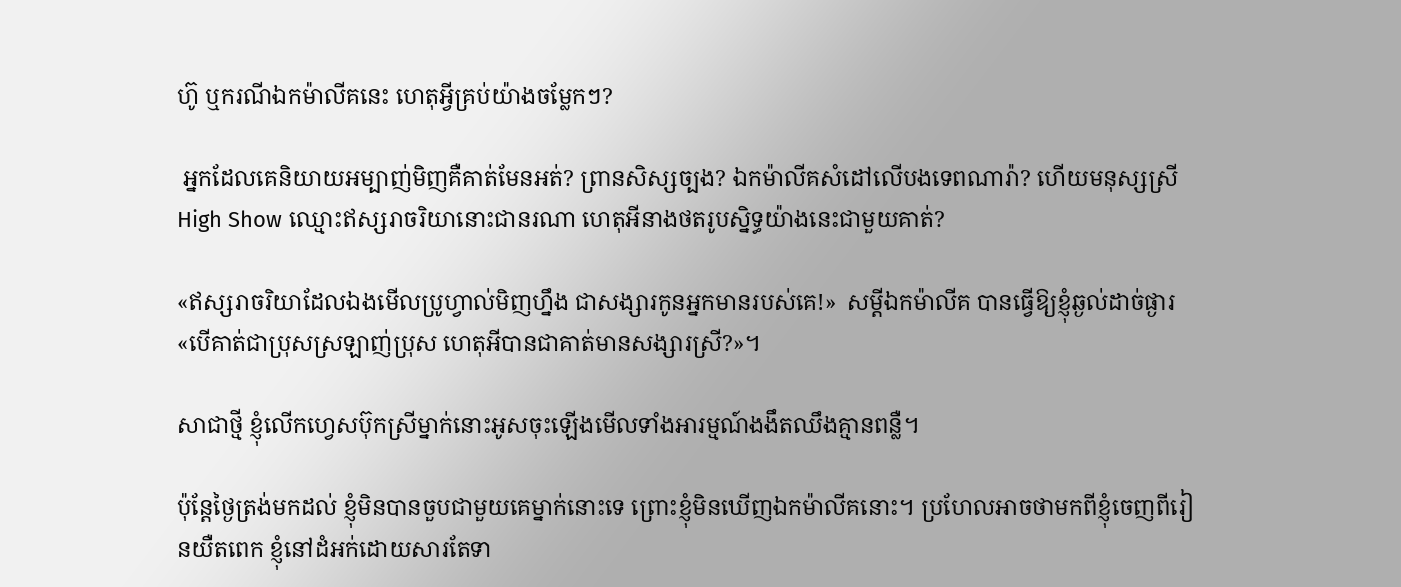ហ៊ូ ឬករណីឯកម៉ាលីគនេះ ហេតុអ្វីគ្រប់យ៉ាងចម្លែកៗ?

 អ្នកដែលគេនិយាយអម្បាញ់មិញគឺគាត់មែនអត់? ព្រានសិស្សច្បង? ឯកម៉ាលីគសំដៅលើបងទេពណារ៉ា? ហើយមនុស្សស្រី High Show ឈ្មោះឥស្សរាចរិយានោះជានរណា ហេតុអីនាងថតរូបស្និទ្ធយ៉ាងនេះជាមួយគាត់?

«ឥស្សរាចរិយាដែលឯងមើលប្រូហ្វាល់មិញហ្នឹង ជាសង្សារកូនអ្នកមានរបស់គេ!»  សម្តីឯកម៉ាលីគ បានធ្វើឱ្យខ្ញុំឆ្ងល់ដាច់ផ្ងារ «បើគាត់ជាប្រុសស្រឡាញ់ប្រុស ហេតុអីបានជាគាត់មានសង្សារស្រី?»។

សាជាថ្មី ខ្ញុំលើកហ្វេសប៊ុកស្រីម្នាក់នោះអូសចុះឡើងមើលទាំងអារម្មណ៍ងងឹតឈឹងគ្មានពន្លឺ។

ប៉ុន្តែថ្ងៃត្រង់មកដល់ ខ្ញុំមិនបានចួបជាមួយគេម្នាក់នោះទេ ព្រោះខ្ញុំមិនឃើញឯកម៉ាលីគនោះ។ ប្រហែលអាចថាមកពីខ្ញុំចេញពីរៀនយឺតពេក ខ្ញុំនៅដំអក់ដោយសារតែទា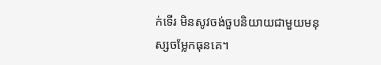ក់ទើរ មិនសូវចង់ចួបនិយាយជាមួយមនុស្សចម្លែកធុនគេ។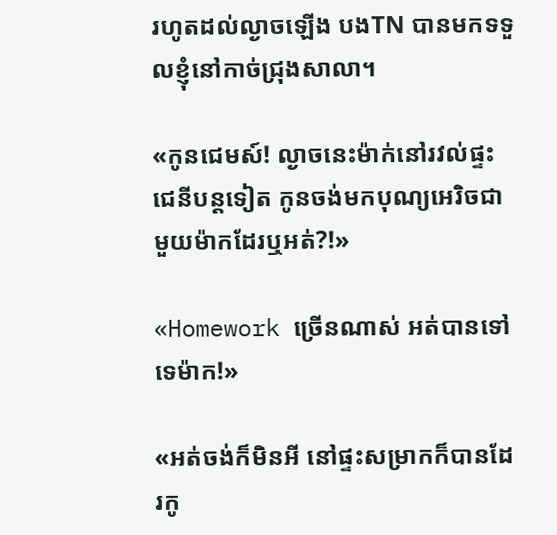រហូតដល់ល្ងាចឡើង បងTN បានមកទទួលខ្ញុំនៅកាច់ជ្រុងសាលា។

«កូនជេមស៍! ល្ងាចនេះម៉ាក់នៅរវល់ផ្ទះជេនីបន្តទៀត កូនចង់មកបុណ្យអេរិចជាមួយម៉ាកដែរឬអត់?!»

«Homework ច្រើនណាស់ អត់បានទៅទេម៉ាក!»

«អត់ចង់ក៏មិនអី នៅផ្ទះសម្រាកក៏បានដែរកូ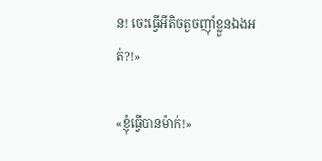ន! ចេះធ្វើអីតិចតួចញ៉ាំខ្លួនឯងអត់?!»

«ខ្ញុំធ្វើបានម៉ាក់!»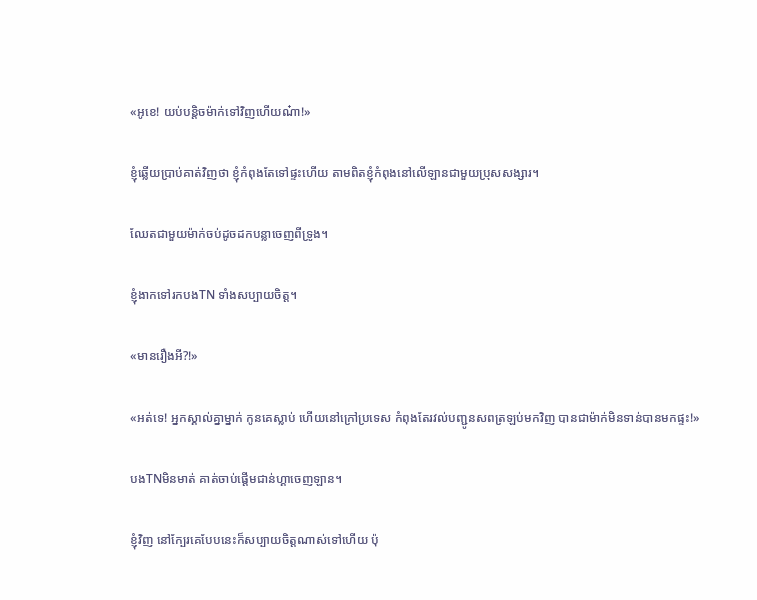«អូខេ! យប់បន្តិចម៉ាក់ទៅវិញហើយណ៎ា!»

ខ្ញុំឆ្លើយប្រាប់គាត់វិញថា ខ្ញុំកំពុងតែទៅផ្ទះហើយ តាមពិតខ្ញុំកំពុងនៅលើឡានជាមួយប្រុសសង្សារ។

ឈែតជាមួយម៉ាក់ចប់ដូចដកបន្លាចេញពីទ្រូង។

ខ្ញុំងាកទៅរកបងTN ទាំងសប្បាយចិត្ត។

«មានរឿងអី?!»

«អត់ទេ! អ្នកស្គាល់គ្នាម្នាក់ កូនគេស្លាប់ ហើយនៅក្រៅប្រទេស កំពុងតែរវល់បញ្ជូនសពត្រឡប់មកវិញ បានជាម៉ាក់មិនទាន់បានមកផ្ទះ!»

បងTNមិនមាត់ គាត់ចាប់ផ្ដើមជាន់ហ្គាចេញឡាន។

ខ្ញុំវិញ នៅក្បែរគេបែបនេះក៏សប្បាយចិត្តណាស់ទៅហើយ ប៉ុ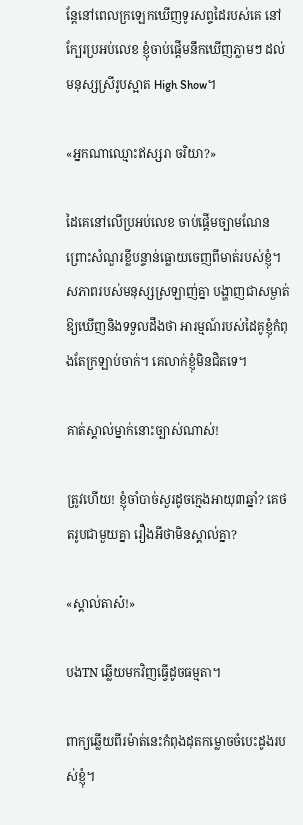ន្តែនៅពេលក្រឡេកឃើញទូរសព្ទដៃរបស់គេ នៅក្បែរប្រអប់លេខ ខ្ញុំចាប់ផ្ដើមនឹកឃើញភ្លាមៗ ដល់មនុស្សស្រីរូបស្អាត High Show។

«អ្នកណាឈ្មោះឥស្សរា ចរិយា?»

ដៃគេនៅលើប្រអប់លេខ ចាប់ផ្តើមច្បាមណែនព្រោះសំណួរខ្លីបន្ទាន់ធ្លោយចេញពីមាត់របស់ខ្ញុំ។ សភាពរបស់មនុស្សស្រឡាញ់គ្នា បង្ហាញជាសម្ងាត់ឱ្យឃើញនិងទទួលដឹងថា អារម្មណ៍របស់ដៃគូខ្ញុំកំពុងតែក្រឡាប់ចាក់។ គេលាក់ខ្ញុំមិនជិតទេ។

គាត់ស្គាល់ម្នាក់នោះច្បាស់ណាស់!

ត្រូវហើយ! ខ្ញុំចាំបាច់សួរដូចក្មេងអាយុ៣ឆ្នាំ? គេថតរូបជាមួយគ្នា រឿងអីថាមិនស្គាល់គ្នា?

«ស្គាល់តាស៎!»

បងTN ឆ្លើយមកវិញធ្វើដូចធម្មតា។

ពាក្យឆ្លើយពីរម៉ាត់នេះកំពុងដុតកម្លោចចំបេះដូងរបស់ខ្ញុំ។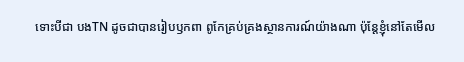ទោះបីជា បងTN ដូចជាបានរៀបឫកពា ពូកែគ្រប់គ្រងស្ថានការណ៍យ៉ាងណា ប៉ុន្តែខ្ញុំនៅតែមើល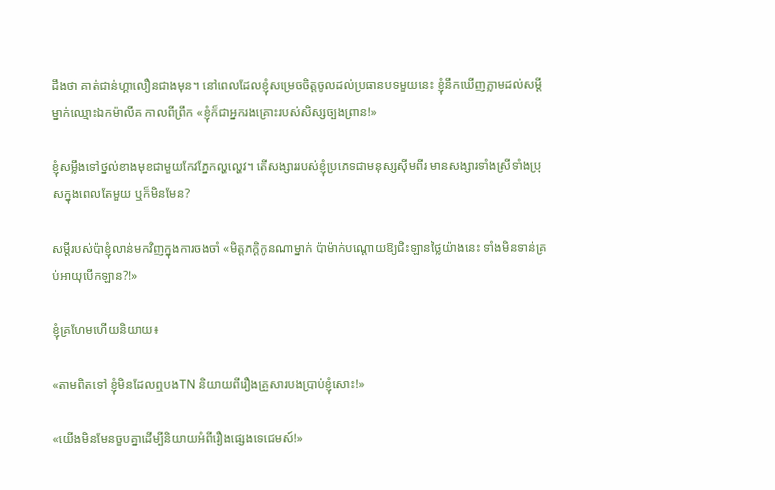ដឹងថា គាត់ជាន់ហ្គាលឿនជាងមុន។ នៅពេលដែលខ្ញុំសម្រេចចិត្តចូលដល់ប្រធានបទមួយនេះ ខ្ញុំនឹកឃើញភ្លាមដល់សម្តីម្នាក់ឈ្មោះឯកម៉ាលីគ កាលពីព្រឹក «ខ្ញុំក៏ជាអ្នករងគ្រោះរបស់សិស្សច្បងព្រាន!»

ខ្ញុំសម្លឹងទៅថ្នល់ខាងមុខជាមួយកែវភ្នែកល្ហល្ហេវ។ តើសង្សាររបស់ខ្ញុំប្រភេទជាមនុស្សស៊ីមពីរ មានសង្សារទាំងស្រីទាំងប្រុសក្នុងពេលតែមួយ ឬក៏មិនមែន?

សម្ដីរបស់ប៉ាខ្ញុំលាន់មកវិញក្នុងការចងចាំ «មិត្តភក្តិកូនណាម្នាក់ ប៉ាម៉ាក់បណ្តោយឱ្យជិះឡានថ្លៃយ៉ាងនេះ ទាំងមិនទាន់គ្រប់អាយុបើកឡាន?!»

ខ្ញុំគ្រហែមហើយនិយាយ៖

«តាមពិតទៅ ខ្ញុំមិនដែលឮបងTN និយាយពីរឿងគ្រួសារបងប្រាប់ខ្ញុំសោះ!»

«យើងមិនមែនចួបគ្នាដើម្បីនិយាយអំពីរឿងផ្សេងទេជេមស៍!»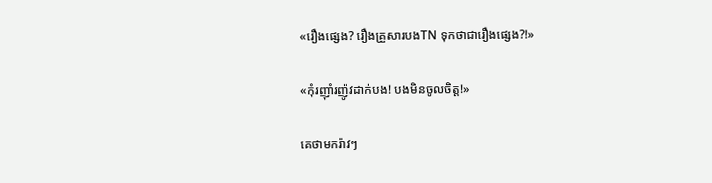«រឿងផ្សេង? រឿងគ្រួសារបងTN ទុកថាជារឿងផ្សេង?!»

«កុំរញ៉ាំរញ៉ូវដាក់បង! បងមិនចូលចិត្ត!»

គេថាមករ៉ាវៗ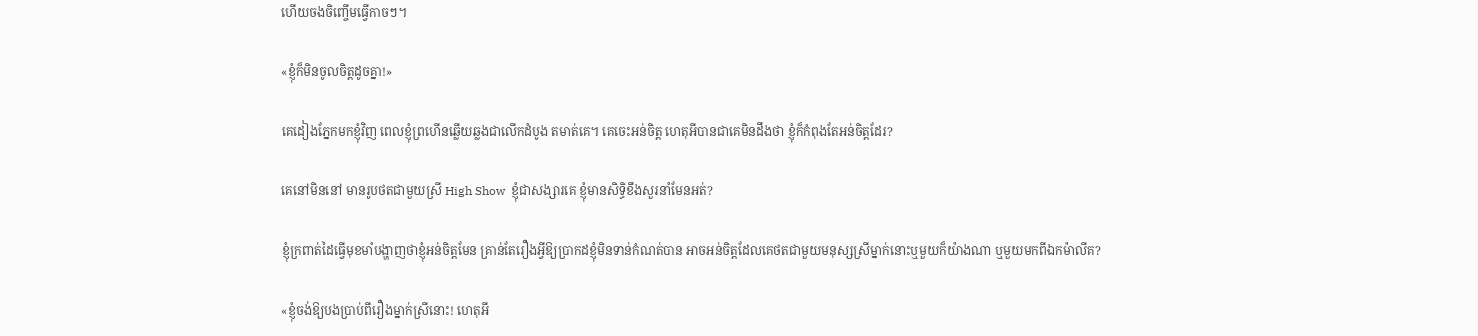ហើយចងចិញ្ចើមធ្វើកាចៗ។

«ខ្ញុំក៏មិនចូលចិត្តដូចគ្នា!»

គេដៀងភ្នែកមកខ្ញុំវិញ ពេលខ្ញុំព្រហើនឆ្លើយឆ្លងជាលើកដំបូង តមាត់គេ។ គេចេះអន់ចិត្ត ហេតុអីបានជាគេមិនដឹងថា ខ្ញុំក៏កំពុងតែអន់ចិត្តដែរ?

គេនៅមិននៅ មានរូបថតជាមួយស្រី High Show  ខ្ញុំជាសង្សារគេ ខ្ញុំមានសិទ្ធិខឹងសួរនាំមែនអត់?

ខ្ញុំក្រពាត់ដៃធ្វើមុខមាំបង្ហាញថាខ្ញុំអន់ចិត្តមែន គ្រាន់តែរឿងអ្វីឱ្យប្រាកដខ្ញុំមិនទាន់កំណត់បាន អាចអន់ចិត្តដែលគេថតជាមួយមនុស្សស្រីម្នាក់នោះឬមួយក៏យ៉ាងណា ឬមួយមកពីឯកម៉ាលីគ?

«ខ្ញុំចង់ឱ្យបងប្រាប់ពីរឿងម្នាក់ស្រីនោះ! ហេតុអី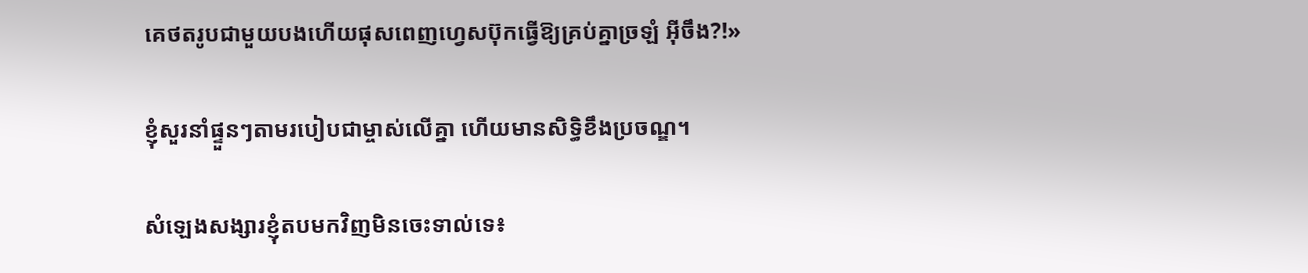គេថតរូបជាមួយបងហើយផុសពេញហ្វេសប៊ុកធ្វើឱ្យគ្រប់គ្នាច្រឡំ អ៊ីចឹង?!»

ខ្ញុំសួរនាំផ្ទួនៗតាមរបៀបជាម្ចាស់លើគ្នា ហើយមានសិទ្ធិខឹងប្រចណ្ឌ។

សំឡេងសង្សារខ្ញុំតបមកវិញមិនចេះទាល់ទេ៖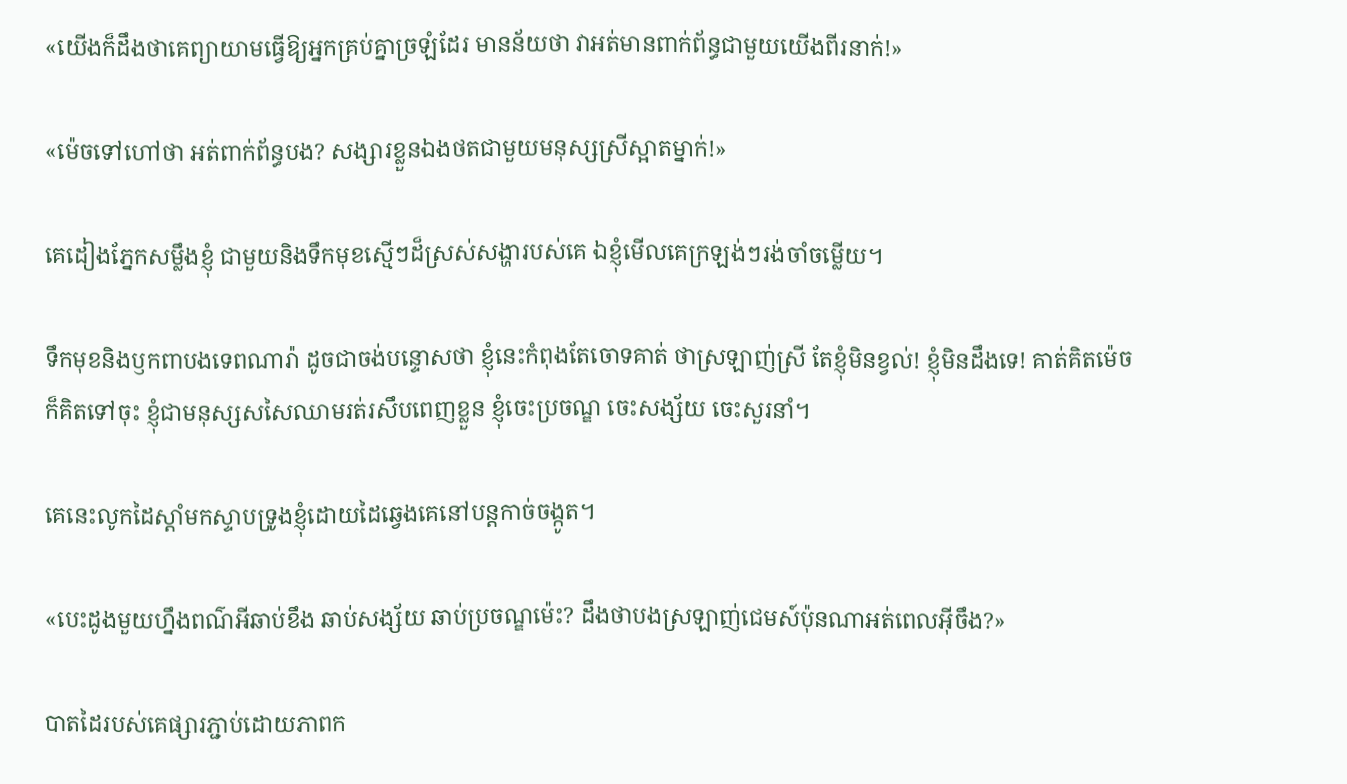«យើងក៏ដឹងថាគេព្យាយាមធ្វើឱ្យអ្នកគ្រប់គ្នាច្រឡំដែរ មានន័យថា វាអត់មានពាក់ព័ន្ធជាមួយយើងពីរនាក់!»

«ម៉េចទៅហៅថា អត់ពាក់ព័ន្ធបង? សង្សារខ្លួនឯងថតជាមួយមនុស្សស្រីស្អាតម្នាក់!»

គេដៀងភ្នែកសម្លឹងខ្ញុំ ជាមួយនិងទឹកមុខស្មើៗដ៏ស្រស់សង្ហារបស់គេ ឯខ្ញុំមើលគេក្រឡង់ៗរង់ចាំចម្លើយ។

ទឹកមុខនិងឫកពាបងទេពណារ៉ា ដូចជាចង់បន្ទោសថា ខ្ញុំនេះកំពុងតែចោទគាត់ ថាស្រឡាញ់ស្រី តែខ្ញុំមិនខ្វល់! ខ្ញុំមិនដឹងទេ! គាត់គិតម៉េចក៏គិតទៅចុះ ខ្ញុំជាមនុស្សសសៃឈាមរត់រសឹបពេញខ្លួន ខ្ញុំចេះប្រចណ្ឌ ចេះសង្ស័យ ចេះសួរនាំ។

គេនេះលូកដៃស្ដាំមកស្ទាបទ្រូងខ្ញុំដោយដៃឆ្វេងគេនៅបន្តកាច់ចង្កូត។

«បេះដូងមួយហ្នឹងពណ៌អីឆាប់ខឹង ឆាប់សង្ស័យ ឆាប់ប្រចណ្ឌម៉េះ? ដឹងថាបងស្រឡាញ់ជេមស៍ប៉ុនណាអត់ពេលអ៊ីចឹង?»

បាតដៃរបស់គេផ្សារភ្ជាប់ដោយភាពក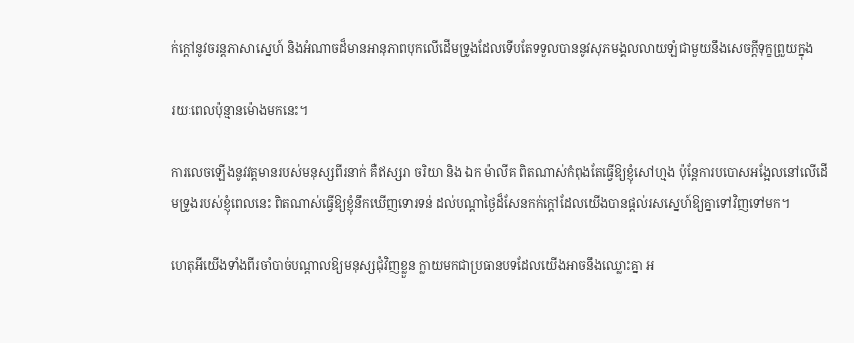ក់ក្តៅនូវចរន្តភាសាស្នេហ៍ និងអំណាចដ៏មានអានុភាពបុកលើដើមទ្រូងដែលទើបតែទទួលបាននូវសុភមង្គលលាយឡំជាមួយនឹងសេចក្ដីទុក្ខព្រួយក្នុង

រយៈពេលប៉ុន្មានម៉ោងមកនេះ។

ការលេចឡើងនូវវត្តមានរបស់មនុស្សពីរនាក់ គឺឥស្សរា ចរិយា និង ឯក ម៉ាលីគ ពិតណាស់កំពុងតែធ្វើឱ្យខ្ញុំសៅហ្មង ប៉ុន្តែការបបោសអង្អែលនៅលើដើមទ្រូងរបស់ខ្ញុំពេលនេះ ពិតណាស់ធ្វើឱ្យខ្ញុំនឹកឃើញទោរទន់ ដល់បណ្ដាថ្ងៃដ៏សែនកក់ក្ដៅដែលយើងបានផ្តល់រសស្នេហ៍ឱ្យគ្នាទៅវិញទៅមក។

ហេតុអីយើងទាំងពីរចាំបាច់បណ្ដាលឱ្យមនុស្សជុំវិញខ្លួន ក្លាយមកជាប្រធានបទដែលយើងអាចនឹងឈ្លោះគ្នា អ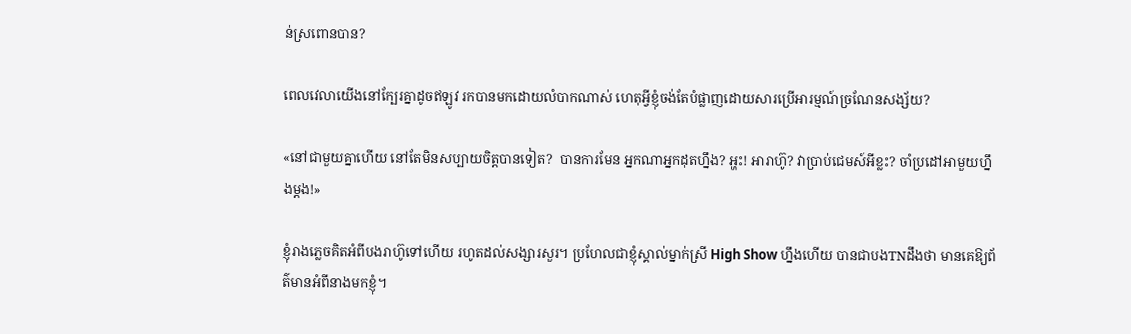ន់ស្រពោនបាន?

ពេលវេលាយើងនៅក្បែរគ្នាដូចឥឡូវ រកបានមកដោយលំបាកណាស់ ហេតុអ្វីខ្ញុំចង់តែបំផ្លាញដោយសារប្រើអារម្មណ៍ច្រណែនសង្ស័យ?

«នៅជាមួយគ្នាហើយ នៅតែមិនសប្បាយចិត្តបានទៀត?  បានការមែន អ្នកណាអ្នកដុតហ្នឹង? អ្ហះ! អារាហ៊ូ? វាប្រាប់ជេមស៍អីខ្លះ? ចាំប្រដៅអាមួយហ្នឹងម្តង!»

ខ្ញុំរាងភ្លេចគិតអំពីបងរាហ៊ូទៅហើយ រហូតដល់សង្សារសួរ។ ប្រហែលជាខ្ញុំស្គាល់ម្នាក់ស្រី High Show ហ្នឹងហើយ បានជាបងTNដឹងថា មានគេឱ្យព័ត៌មានអំពីនាងមកខ្ញុំ។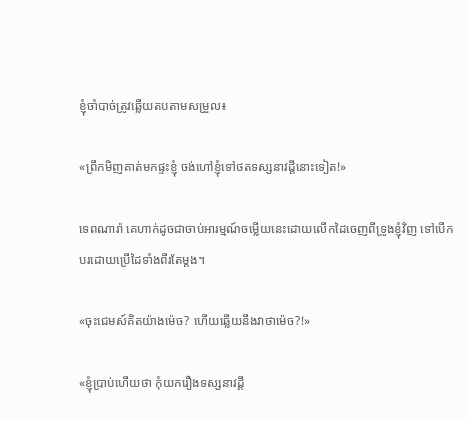ខ្ញុំចាំបាច់ត្រូវឆ្លើយតបតាមសម្រួល៖

«ព្រឹកមិញគាត់មកផ្ទះខ្ញុំ ចង់ហៅខ្ញុំទៅថតទស្សនាវដ្តីនោះទៀត!»

ទេពណារ៉ា គេហាក់ដូចជាចាប់អារម្មណ៍ចម្លើយនេះដោយលើកដៃចេញពីទ្រូងខ្ញុំវិញ ទៅបើកបរដោយប្រើដៃទាំងពីរតែម្តង។

«ចុះជេមស៍គិតយ៉ាងម៉េច? ហើយឆ្លើយនឹងវាថាម៉េច?!»

«ខ្ញុំប្រាប់ហើយថា កុំយករឿងទស្សនាវដ្តី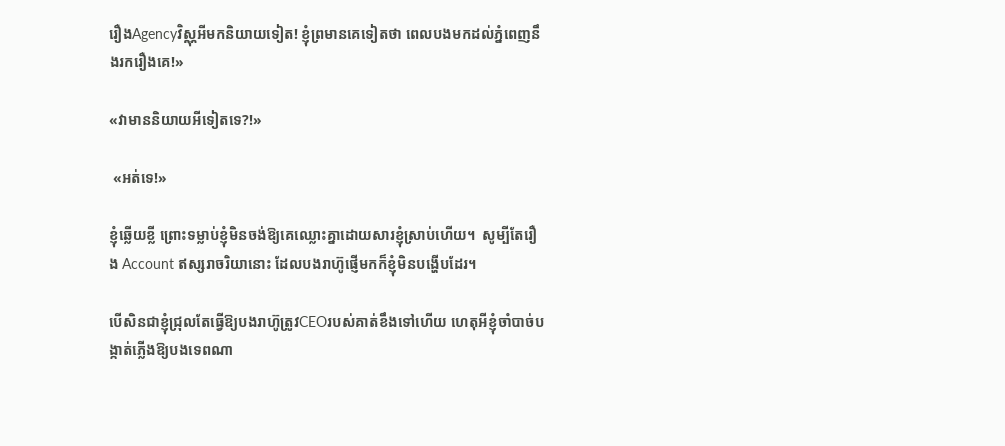រឿងAgencyវិស្ណុអីមកនិយាយទៀត! ខ្ញុំព្រមានគេទៀតថា ពេលបងមកដល់ភ្នំពេញនឹងរករឿងគេ!»

«វាមាននិយាយអីទៀតទេ?!»

 «អត់ទេ!»

ខ្ញុំឆ្លើយខ្លី ព្រោះទម្លាប់ខ្ញុំមិនចង់ឱ្យគេឈ្លោះគ្នាដោយសារខ្ញុំស្រាប់ហើយ។  សូម្បីតែរឿង Account ឥស្សរាចរិយានោះ ដែលបងរាហ៊ូផ្ញើមកក៏ខ្ញុំមិនបង្ហើបដែរ។

បើសិនជាខ្ញុំជ្រុលតែធ្វើឱ្យបងរាហ៊ូត្រូវCEOរបស់គាត់ខឹងទៅហើយ ហេតុអីខ្ញុំចាំបាច់បង្កាត់ភ្លើងឱ្យបងទេពណា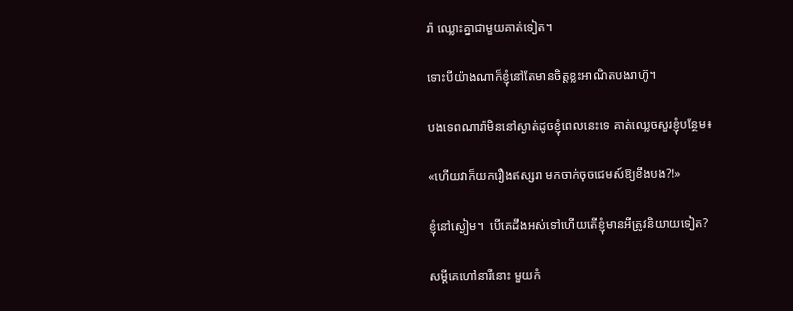រ៉ា ឈ្លោះគ្នាជាមួយគាត់ទៀត។

ទោះបីយ៉ាងណាក៏ខ្ញុំនៅតែមានចិត្តខ្លះអាណិតបងរាហ៊ូ។

បងទេពណារ៉ាមិននៅស្ងាត់ដូចខ្ញុំពេលនេះទេ គាត់ឈ្លេចសួរខ្ញុំបន្ថែម៖

«ហើយវាក៏យករឿងឥស្សរា មកចាក់ចុចជេមស៍ឱ្យខឹងបង?!»

ខ្ញុំនៅស្ងៀម។  បើគេដឹងអស់ទៅហើយតើខ្ញុំមានអីត្រូវនិយាយទៀត?

សម្តីគេហៅនារីនោះ មួយកំ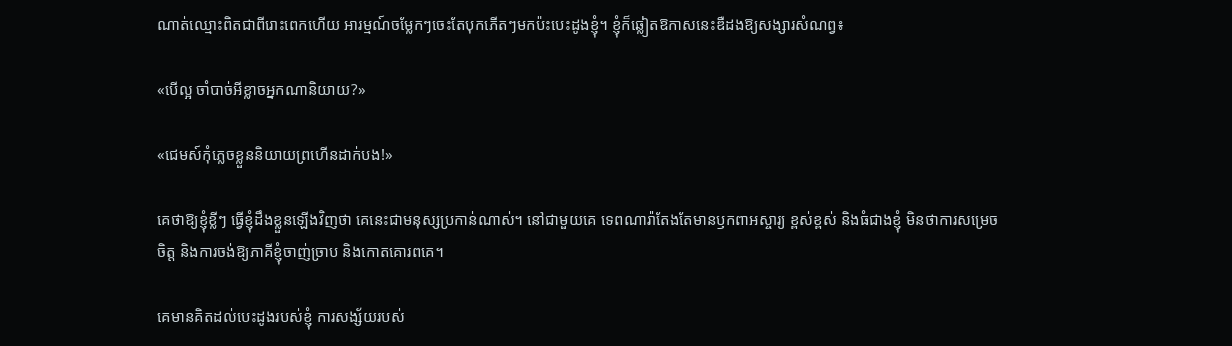ណាត់ឈ្មោះពិតជាពីរោះពេកហើយ អារម្មណ៍ចម្លែកៗចេះតែបុកភើតៗមកប៉ះបេះដូងខ្ញុំ។ ខ្ញុំក៏ឆ្លៀតឱកាសនេះឌឺដងឱ្យសង្សារសំណព្វ៖

«បើល្អ ចាំបាច់អីខ្លាចអ្នកណានិយាយ?»

«ជេមស៍កុំភ្លេចខ្លួននិយាយព្រហើនដាក់បង!»

គេថាឱ្យខ្ញុំខ្លីៗ ធ្វើខ្ញុំដឹងខ្លួនឡើងវិញថា គេនេះជាមនុស្សប្រកាន់ណាស់។ នៅជាមួយគេ ទេពណារ៉ាតែងតែមានឫកពាអស្ចារ្យ ខ្ពស់ខ្ពស់ និងធំជាងខ្ញុំ មិនថាការសម្រេចចិត្ត និងការចង់ឱ្យភាគីខ្ញុំចាញ់ច្រាប និងកោតគោរពគេ។

គេមានគិតដល់បេះដូងរបស់ខ្ញុំ ការសង្ស័យរបស់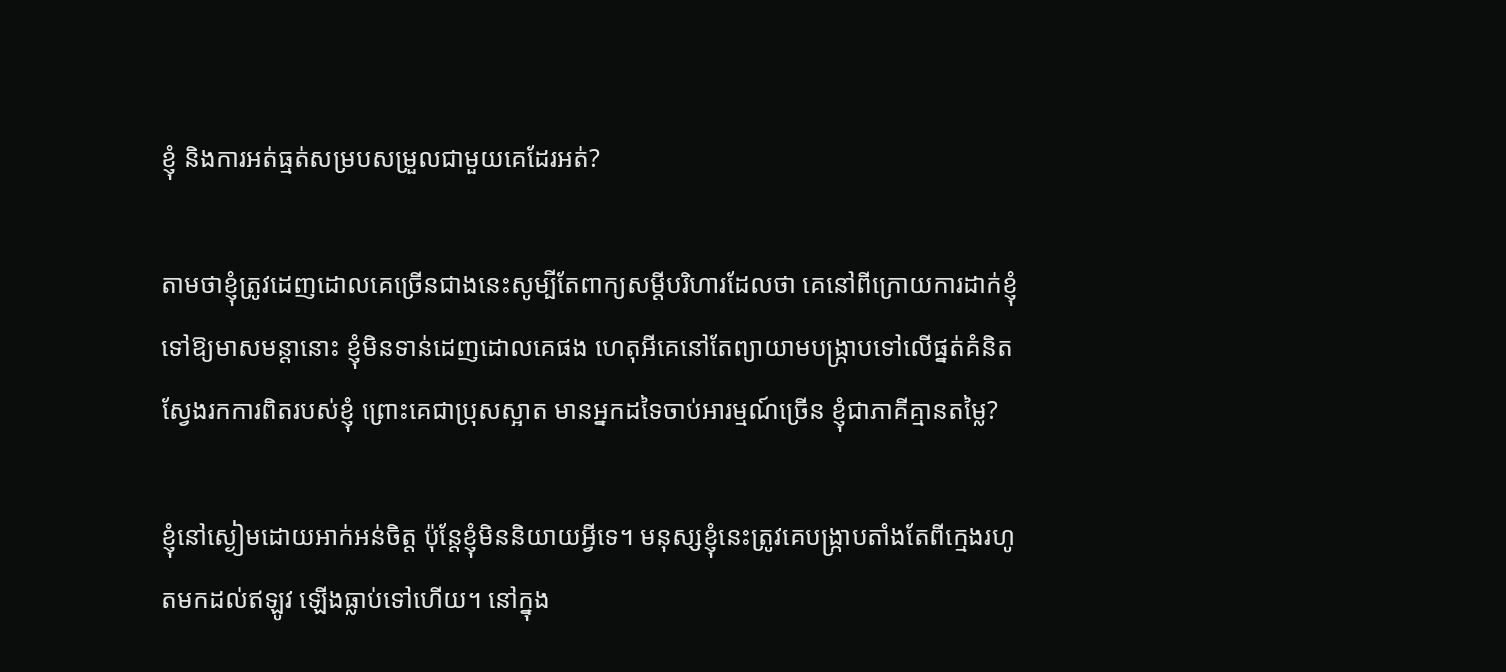ខ្ញុំ និងការអត់ធ្មត់សម្របសម្រួលជាមួយគេដែរអត់?

តាមថាខ្ញុំត្រូវដេញដោលគេច្រើនជាងនេះសូម្បីតែពាក្យសម្តីបរិហារដែលថា គេនៅពីក្រោយការដាក់ខ្ញុំទៅឱ្យមាសមន្តានោះ ខ្ញុំមិនទាន់ដេញដោលគេផង ហេតុអីគេនៅតែព្យាយាមបង្ក្រាបទៅលើផ្នត់គំនិតស្វែងរកការពិតរបស់ខ្ញុំ ព្រោះគេជាប្រុសស្អាត មានអ្នកដទៃចាប់អារម្មណ៍ច្រើន ខ្ញុំជាភាគីគ្មានតម្លៃ?

ខ្ញុំនៅស្ងៀមដោយអាក់អន់ចិត្ត ប៉ុន្តែខ្ញុំមិននិយាយអ្វីទេ។ មនុស្សខ្ញុំនេះត្រូវគេបង្ក្រាបតាំងតែពីក្មេងរហូតមកដល់ឥឡូវ ឡើងធ្លាប់ទៅហើយ។ នៅក្នុង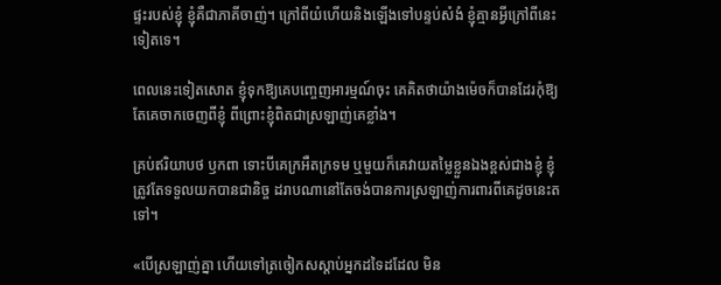ផ្ទះរបស់ខ្ញុំ ខ្ញុំគឺជាភាគីចាញ់។ ក្រៅពីយំហើយនិងឡើងទៅបន្ទប់សំងំ ខ្ញុំគ្មានអ្វីក្រៅពីនេះទៀតទេ។

ពេលនេះទៀតសោត ខ្ញុំទុកឱ្យគេបញ្ចេញអារម្មណ៍ចុះ គេគិតថាយ៉ាងម៉េចក៏បានដែរកុំឱ្យតែគេចាកចេញពីខ្ញុំ ពីព្រោះខ្ញុំពិតជាស្រឡាញ់គេខ្លាំង។

គ្រប់ឥរិយាបថ ឫកពា ទោះបីគេក្រអឺតក្រទម ឬមួយក៏គេវាយតម្លៃខ្លួនឯងខ្ពស់ជាងខ្ញុំ ខ្ញុំត្រូវតែទទួលយកបានជានិច្ច ដរាបណានៅតែចង់បានការស្រឡាញ់ការពារពីគេដូចនេះតទៅ។

«បើស្រឡាញ់គ្នា ហើយទៅត្រចៀកសស្ដាប់អ្នកដទៃដដែល មិន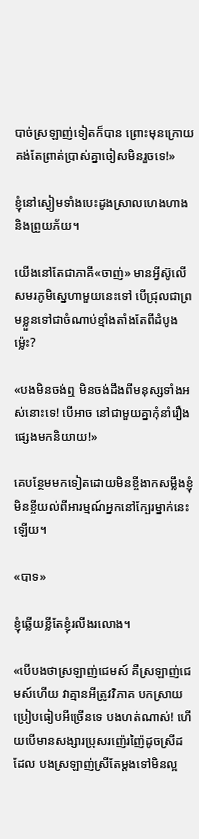បាច់ស្រឡាញ់ទៀតក៏បាន ព្រោះមុនក្រោយគង់តែព្រាត់ប្រាស់គ្នាចៀសមិនរួចទេ!»

ខ្ញុំនៅស្ងៀមទាំងបេះដូងស្រាលហេងហាង និងព្រួយភ័យ។

យើងនៅតែជាភាគី«ចាញ់» មានអ្វីស៊ូលើសមរភូមិស្នេហាមួយនេះទៅ បើជ្រុលជាព្រមខ្លួនទៅជាចំណាប់ខ្មាំងតាំងតែពីដំបូងម្ល៉េះ?

«បងមិនចង់ឮ មិនចង់ដឹងពីមនុស្សទាំងអស់នោះទេ! បើអាច នៅជាមួយគ្នាកុំនាំរឿងផ្សេងមកនិយាយ!»

គេបន្ថែមមកទៀតដោយមិនខ្ចីងាកសម្លឹងខ្ញុំ មិនខ្ចីយល់ពីអារម្មណ៍អ្នកនៅក្បែរម្នាក់នេះឡើយ។

«បាទ»

ខ្ញុំឆ្លើយខ្លីតែខ្ញុំរលីងរលោង។

«បើបងថាស្រឡាញ់ជេមស៍ គឺស្រឡាញ់ជេមស៍ហើយ វាគ្មានអីត្រូវវិភាគ បកស្រាយ ប្រៀបធៀបអីច្រើនទេ បងហត់ណាស់! ហើយបើមានសង្សារប្រុសរញ៉េរញ៉ៃដូចស្រីដដែល បងស្រឡាញ់ស្រីតែម្តងទៅមិនល្អ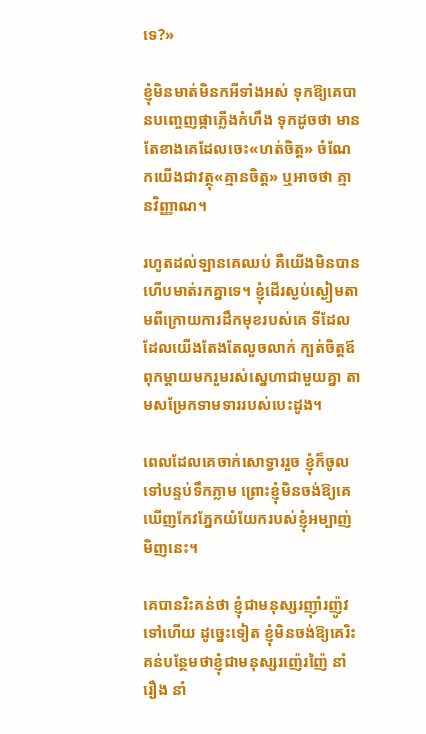ទេ?»

ខ្ញុំមិនមាត់មិនកអីទាំងអស់ ទុកឱ្យគេបានបញ្ចេញផ្កាភ្លើងកំហឹង ទុកដូចថា មានតែខាងគេដែលចេះ«ហត់ចិត្ត» ចំណែកយើងជាវត្ថុ«គ្មានចិត្ត» ឬអាចថា គ្មានវិញ្ញាណ។

រហូតដល់ឡានគេឈប់ គឺយើងមិនបានហើបមាត់រកគ្នាទេ។ ខ្ញុំដើរស្ងប់ស្ងៀមតាមពីក្រោយការដឹកមុខរបស់គេ ទីដែលដែលយើងតែងតែលួចលាក់ ក្បត់ចិត្តឪពុកម្តាយមករួមរស់ស្នេហាជាមួយគ្នា តាមសម្រែកទាមទាររបស់បេះដូង។

ពេលដែលគេចាក់សោទ្វាររួច ខ្ញុំក៏ចូលទៅបន្ទប់ទឹកភ្លាម ព្រោះខ្ញុំមិនចង់ឱ្យគេឃើញកែវភ្នែកយំយែករបស់ខ្ញុំអម្បាញ់មិញនេះ។

គេបានរិះគន់ថា ខ្ញុំជាមនុស្សរញ៉ាំរញ៉ូវទៅហើយ ដូច្នេះទៀត ខ្ញុំមិនចង់ឱ្យគេរិះគន់បន្ថែមថាខ្ញុំជាមនុស្សរញ៉េរញ៉ៃ នាំរឿង នាំ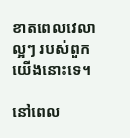ខាតពេលវេលាល្អៗ របស់ពួកយើងនោះទេ។

នៅពេល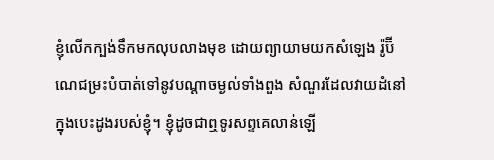ខ្ញុំលើកក្បង់ទឹកមកលុបលាងមុខ ដោយព្យាយាមយកសំឡេង រ៉ូប៊ីណេជម្រះបំបាត់ទៅនូវបណ្តាចម្ងល់ទាំងពួង សំណួរដែលវាយដំនៅក្នុងបេះដូងរបស់ខ្ញុំ។ ខ្ញុំដូចជាឮទូរសព្ទគេលាន់ឡើ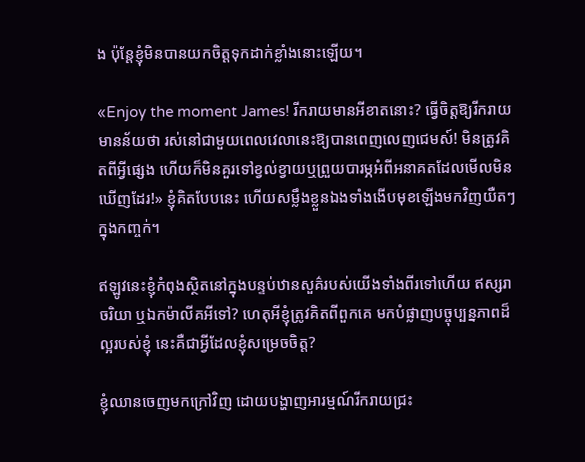ង ប៉ុន្តែខ្ញុំមិនបានយកចិត្តទុកដាក់ខ្លាំងនោះឡើយ។

«Enjoy the moment James! រីករាយមានអីខាតនោះ? ធ្វើចិត្តឱ្យរីករាយ មានន័យថា រស់នៅជាមួយពេលវេលានេះឱ្យបានពេញលេញជេមស៍! មិនត្រូវគិតពីអ្វីផ្សេង ហើយក៏មិនគួរទៅខ្វល់ខ្វាយឬព្រួយបារម្ភអំពីអនាគតដែលមើលមិនឃើញដែរ!» ខ្ញុំគិតបែបនេះ ហើយសម្លឹងខ្លួនឯងទាំងងើបមុខឡើងមកវិញយឺតៗក្នុងកញ្ចក់។

ឥឡូវនេះខ្ញុំកំពុងស្ថិតនៅក្នុងបន្ទប់ឋានសួគ៌របស់យើងទាំងពីរទៅហើយ ឥស្សរាចរិយា ឬឯកម៉ាលីគអីទៅ? ហេតុអីខ្ញុំត្រូវគិតពីពួកគេ មកបំផ្លាញបច្ចុប្បន្នភាពដ៏ល្អរបស់ខ្ញុំ នេះគឺជាអ្វីដែលខ្ញុំសម្រេចចិត្ត?

ខ្ញុំឈានចេញមកក្រៅវិញ ដោយបង្ហាញអារម្មណ៍រីករាយជ្រះ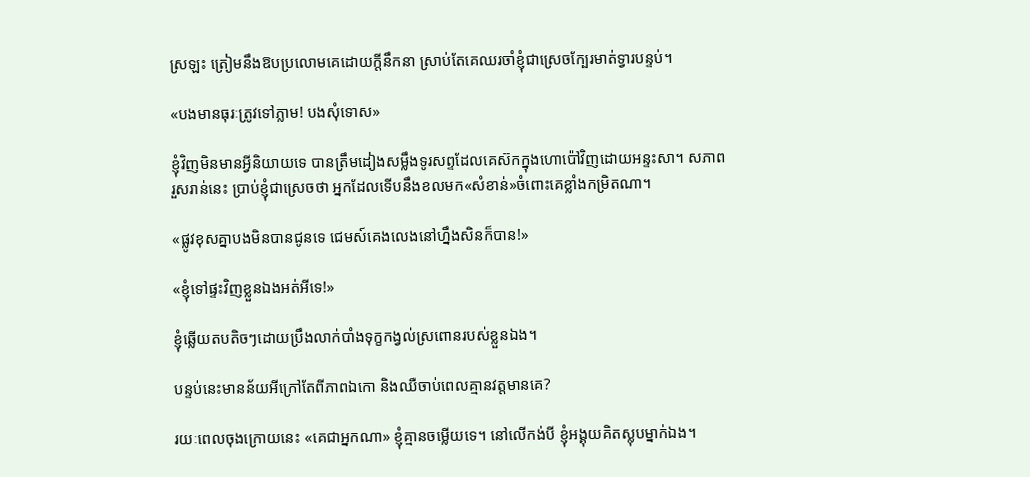ស្រឡះ ត្រៀមនឹងឱបប្រលោមគេដោយក្តីនឹកនា ស្រាប់តែគេឈរចាំខ្ញុំជាស្រេចក្បែរមាត់ទ្វារបន្ទប់។

«បងមានធុរៈត្រូវទៅភ្លាម! បងសុំទោស»

ខ្ញុំវិញមិនមានអ្វីនិយាយទេ បានត្រឹមដៀងសម្លឹងទូរសព្ទដែលគេស៊កក្នុងហោប៉ៅវិញដោយអន្ទះសា។ សភាពរួសរាន់នេះ ប្រាប់ខ្ញុំជាស្រេចថា អ្នកដែលទើបនឹងខលមក«សំខាន់»ចំពោះគេខ្លាំងកម្រិតណា។

«ផ្លូវខុសគ្នាបងមិនបានជូនទេ ជេមស៍គេងលេងនៅហ្នឹងសិនក៏បាន!»

«ខ្ញុំទៅផ្ទះវិញខ្លួនឯងអត់អីទេ!»

ខ្ញុំឆ្លើយតបតិចៗដោយប្រឹងលាក់បាំងទុក្ខកង្វល់ស្រពោនរបស់ខ្លួនឯង។

បន្ទប់នេះមានន័យអីក្រៅតែពីភាពឯកោ និងឈឺចាប់ពេលគ្មានវត្តមានគេ?

រយៈពេលចុងក្រោយនេះ «គេជាអ្នកណា» ខ្ញុំគ្មានចម្លើយទេ។ នៅលើកង់បី ខ្ញុំអង្គុយគិតស្លុបម្នាក់ឯង។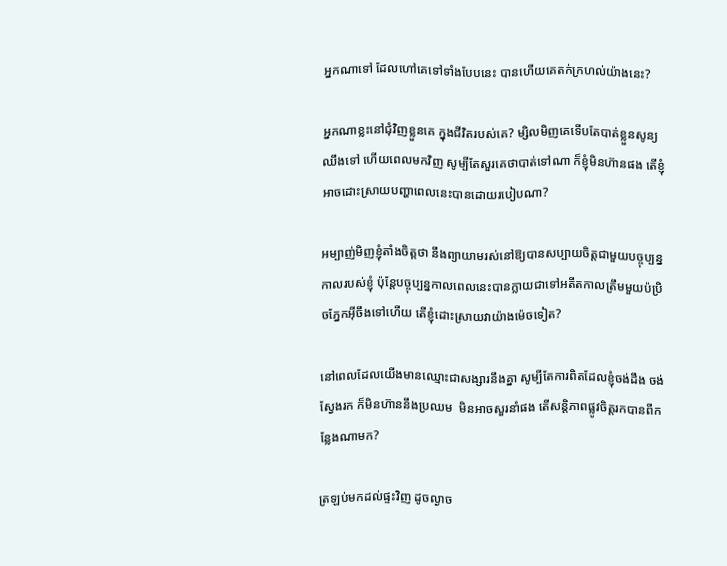អ្នកណាទៅ ដែលហៅគេទៅទាំងបែបនេះ បានហើយគេតក់ក្រហល់យ៉ាងនេះ?

អ្នកណាខ្លះនៅជុំវិញខ្លួនគេ ក្នុងជីវិតរបស់គេ? ម្សិលមិញគេទើបតែបាត់ខ្លួនសូន្យឈឹងទៅ ហើយពេលមកវិញ សូម្បីតែសួរគេថាបាត់ទៅណា ក៏ខ្ញុំមិនហ៊ានផង តើខ្ញុំអាចដោះស្រាយបញ្ហាពេលនេះបានដោយរបៀបណា?

អម្បាញ់មិញខ្ញុំតាំងចិត្តថា នឹងព្យាយាមរស់នៅឱ្យបានសប្បាយចិត្តជាមួយបច្ចុប្បន្នកាលរបស់ខ្ញុំ ប៉ុន្តែបច្ចុប្បន្នកាលពេលនេះបានក្លាយជាទៅអតីតកាលត្រឹមមួយប៉ប្រិចភ្នែកអ៊ីចឹងទៅហើយ តើខ្ញុំដោះស្រាយវាយ៉ាងម៉េចទៀត?

នៅពេលដែលយើងមានឈ្មោះជាសង្សារនឹងគ្នា សូម្បីតែការពិតដែលខ្ញុំចង់ដឹង ចង់ស្វែងរក ក៏មិនហ៊ាននឹងប្រឈម  មិនអាចសួរនាំផង តើសន្តិភាពផ្លូវចិត្តរកបានពីកន្លែងណាមក?

ត្រឡប់មកដល់ផ្ទះវិញ ដូចល្ងាច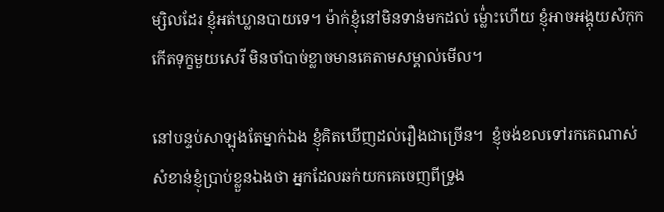ម្សិលដែរ ខ្ញុំអត់ឃ្លានបាយទេ។ ម៉ាក់ខ្ញុំនៅមិនទាន់មកដល់ ម៉្ល់ោះហើយ ខ្ញុំអាចអង្គុយសំកុកកើតទុក្ខមួយសេរី មិនចាំបាច់ខ្លាចមានគេតាមសម្គាល់មើល។

នៅបន្ទប់សាឡុងតែម្នាក់ឯង ខ្ញុំគិតឃើញដល់រឿងជាច្រើន។  ខ្ញុំចង់ខលទៅរកគេណាស់ សំខាន់ខ្ញុំប្រាប់ខ្លួនឯងថា អ្នកដែលឆក់យកគេចេញពីទ្រូង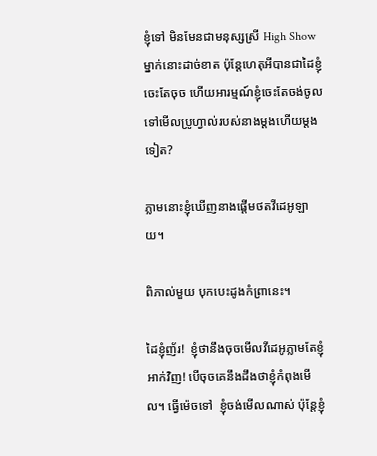ខ្ញុំទៅ មិនមែនជាមនុស្សស្រី High Show ម្នាក់នោះដាច់ខាត ប៉ុន្តែហេតុអីបានជាដៃខ្ញុំចេះតែចុច ហើយអារម្មណ៍ខ្ញុំចេះតែចង់ចូលទៅមើលប្រូហ្វាល់របស់នាងម្ដងហើយម្ដងទៀត?

ភ្លាមនោះខ្ញុំឃើញនាងផ្តើមថតវីដេអូឡាយ។

ពិភាល់មួយ បុកបេះដូងកំព្រានេះ។

ដៃខ្ញុំញ័រ!  ខ្ញុំថានឹងចុចមើលវីដេអូភ្លាមតែខ្ញុំអាក់វិញ! បើចុចគេនឹងដឹងថាខ្ញុំកំពុងមើល។ ធ្វើម៉េចទៅ  ខ្ញុំចង់មើលណាស់ ប៉ុន្តែខ្ញុំ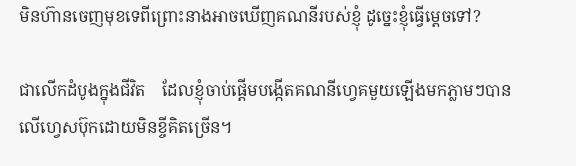មិនហ៊ានចេញមុខទេពីព្រោះនាងអាចឃើញគណនីរបស់ខ្ញុំ ដូច្នេះខ្ញុំធ្វើម្ដេចទៅ?

ជាលើកដំបូងក្នុងជីវិត    ដែលខ្ញុំចាប់ផ្តើមបង្កើតគណនីហ្វេគមួយឡើងមកភ្លាមៗបានលើហ្វេសប៊ុកដោយមិនខ្ចីគិតច្រើន។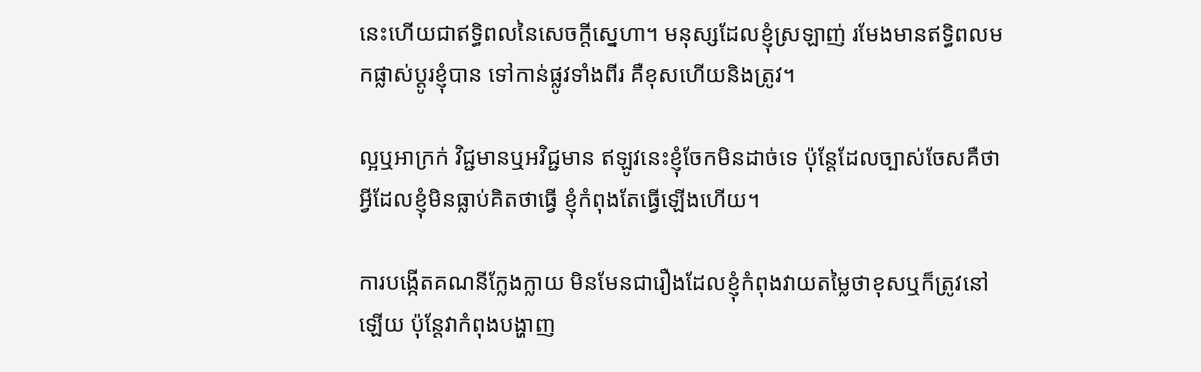នេះហើយជាឥទ្ធិពលនៃសេចក្តីស្នេហា។ មនុស្សដែលខ្ញុំស្រឡាញ់ រមែងមានឥទ្ធិពលមកផ្លាស់ប្ដូរខ្ញុំបាន ទៅកាន់ផ្លូវទាំងពីរ គឺខុសហើយនិងត្រូវ។

ល្អឬអាក្រក់ វិជ្ជមានឬអវិជ្ជមាន ឥឡូវនេះខ្ញុំចែកមិនដាច់ទេ ប៉ុន្តែដែលច្បាស់ចែសគឺថា អ្វីដែលខ្ញុំមិនធ្លាប់គិតថាធ្វើ ខ្ញុំកំពុងតែធ្វើឡើងហើយ។

ការបង្កើតគណនីក្លែងក្លាយ មិនមែនជារឿងដែលខ្ញុំកំពុងវាយតម្លៃថាខុសឬក៏ត្រូវនៅឡើយ ប៉ុន្តែវាកំពុងបង្ហាញ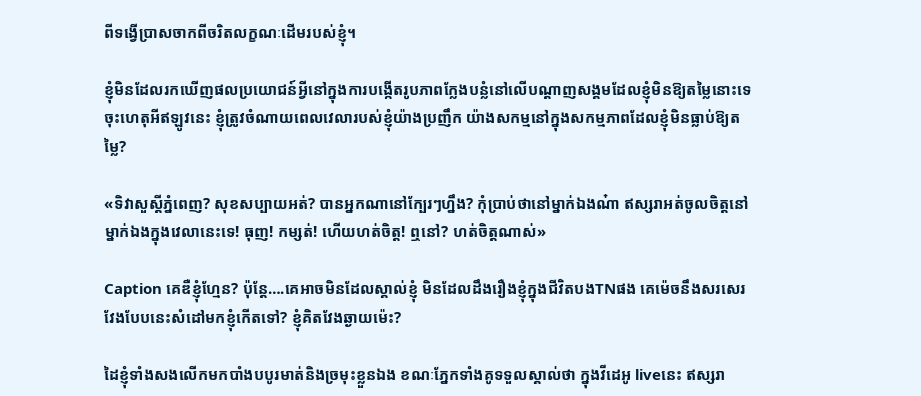ពីទង្វើប្រាសចាកពីចរិតលក្ខណៈដើមរបស់ខ្ញុំ។

ខ្ញុំមិនដែលរកឃើញផលប្រយោជន៍អ្វីនៅក្នុងការបង្កើតរូបភាពក្លែងបន្លំនៅលើបណ្ដាញសង្គមដែលខ្ញុំមិនឱ្យតម្លៃនោះទេ ចុះហេតុអីឥឡូវនេះ ខ្ញុំត្រូវចំណាយពេលវេលារបស់ខ្ញុំយ៉ាងប្រញឹក យ៉ាងសកម្មនៅក្នុងសកម្មភាពដែលខ្ញុំមិនធ្លាប់ឱ្យតម្លៃ?

«ទិវាសួស្តីភ្នំពេញ? សុខសប្បាយអត់? បានអ្នកណានៅក្បែរៗហ្នឹង? កុំប្រាប់ថានៅម្នាក់ឯងណ៎ា ឥស្សរាអត់ចូលចិត្តនៅម្នាក់ឯងក្នុងវេលានេះទេ! ធុញ! កម្សត់! ហើយហត់ចិត្ត! ឮនៅ? ហត់ចិត្តណាស់»

Caption គេឌឺខ្ញុំហ្មែន? ប៉ុន្តែ….គេអាចមិនដែលស្គាល់ខ្ញុំ មិនដែលដឹងរឿងខ្ញុំក្នុងជីវិតបងTNផង គេម៉េចនឹងសរសេរវែងបែបនេះសំដៅមកខ្ញុំកើតទៅ? ខ្ញុំគិតវែងឆ្ងាយម៉េះ?

ដៃខ្ញុំទាំងសងលើកមកបាំងបបូរមាត់និងច្រមុះខ្លួនឯង ខណៈភ្នែកទាំងគូទទួលស្គាល់ថា ក្នុងវីដេអូ liveនេះ ឥស្សរា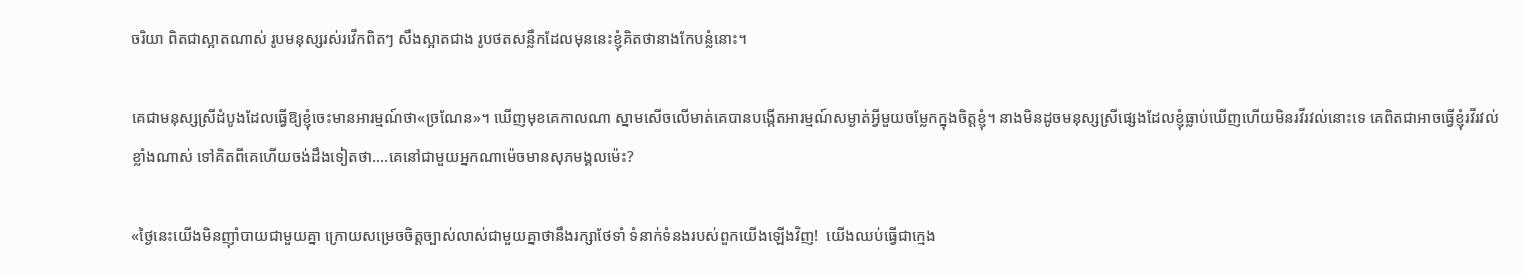ចរិយា ពិតជាស្អាតណាស់ រូបមនុស្សរស់រវើកពិតៗ សឹងស្អាតជាង រូបថតសន្លឹកដែលមុននេះខ្ញុំគិតថានាងកែបន្លំនោះ។

គេជាមនុស្សស្រីដំបូងដែលធ្វើឱ្យខ្ញុំចេះមានអារម្មណ៍ថា«ច្រណែន»។ ឃើញមុខគេកាលណា ស្នាមសើចលើមាត់គេបានបង្កើតអារម្មណ៍សម្ងាត់អ្វីមួយចម្លែកក្នុងចិត្តខ្ញុំ។ នាងមិនដូចមនុស្សស្រីផ្សេងដែលខ្ញុំធ្លាប់ឃើញហើយមិនរវីរវល់នោះទេ គេពិតជាអាចធ្វើខ្ញុំរវីរវល់ខ្លាំងណាស់ ទៅគិតពីគេហើយចង់ដឹងទៀតថា….គេនៅជាមួយអ្នកណាម៉េចមានសុភមង្គលម៉េះ?

«ថ្ងៃនេះយើងមិនញ៉ាំបាយជាមួយគ្នា ក្រោយសម្រេចចិត្តច្បាស់លាស់ជាមួយគ្នាថានឹងរក្សាថែទាំ ទំនាក់ទំនងរបស់ពួកយើងឡើងវិញ!  យើងឈប់ធ្វើជាក្មេង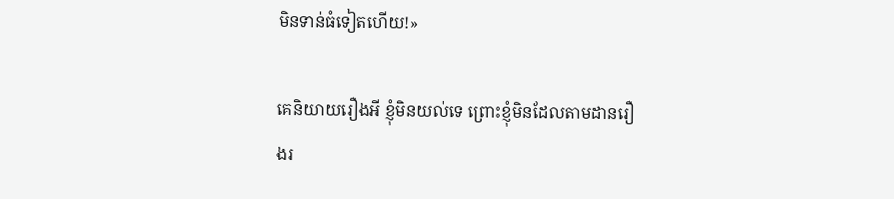មិនទាន់ធំទៀតហើយ!»

គេនិយាយរឿងអី ខ្ញុំមិនយល់ទេ ព្រោះខ្ញុំមិនដែលតាមដានរឿងរ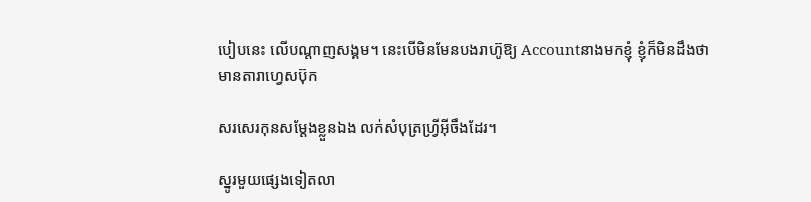បៀបនេះ លើបណ្តាញសង្គម។ នេះបើមិនមែនបងរាហ៊ូឱ្យ Accountនាងមកខ្ញុំ ខ្ញុំក៏មិនដឹងថា មានតារាហ្វេសប៊ុក

សរសេរកុនសម្តែងខ្លួនឯង លក់សំបុត្រហ្រ្វីអ៊ីចឹងដែរ។

ស្នូរមួយផ្សេងទៀតលា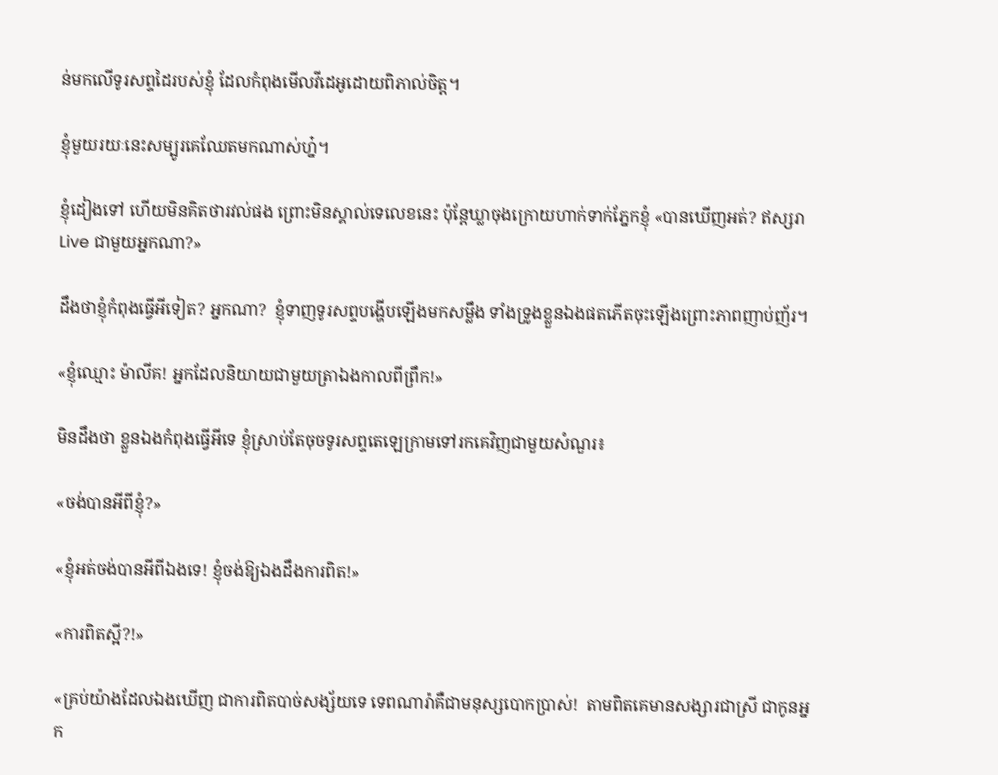ន់មកលើទូរសព្ទដៃរបស់ខ្ញុំ ដែលកំពុងមើលវីដេអូដោយពិភាល់ចិត្ត។

ខ្ញុំមួយរយៈនេះសម្បូរគេឈែតមកណាស់ហ្ន៎។

ខ្ញុំដៀងទៅ ហើយមិនគិតថារវល់ផង ព្រោះមិនស្គាល់ទេលេខនេះ ប៉ុន្តែឃ្លាចុងក្រោយហាក់ទាក់ភ្នែកខ្ញុំ «បានឃើញអត់? ឥស្សរា Live ជាមួយអ្នកណា?»

ដឹងថាខ្ញុំកំពុងធ្វើអីទៀត? អ្នកណា?  ខ្ញុំទាញទូរសព្ទបង្ហើបឡើងមកសម្លឹង ទាំងទ្រូងខ្លួនឯងផតភើតចុះឡើងព្រោះភាពញាប់ញ័រ។

«ខ្ញុំឈ្មោះ ម៉ាលីគ! អ្នកដែលនិយាយជាមួយត្រាឯងកាលពីព្រឹក!»

មិនដឹងថា ខ្លួនឯងកំពុងធ្វើអីទេ ខ្ញុំស្រាប់តែចុចទូរសព្ទតេឡេក្រាមទៅរកគេវិញជាមួយសំណួរ៖

«ចង់បានអីពីខ្ញុំ?»

«ខ្ញុំអត់ចង់បានអីពីឯងទេ! ខ្ញុំចង់ឱ្យឯងដឹងការពិត!»

«ការពិតស្អី?!»

«គ្រប់យ៉ាងដែលឯងឃើញ ជាការពិតបាច់សង្ស័យទេ ទេពណារ៉ាគឺជាមនុស្សបោកប្រាស់!  តាមពិតគេមានសង្សារជាស្រី ជាកូនអ្នក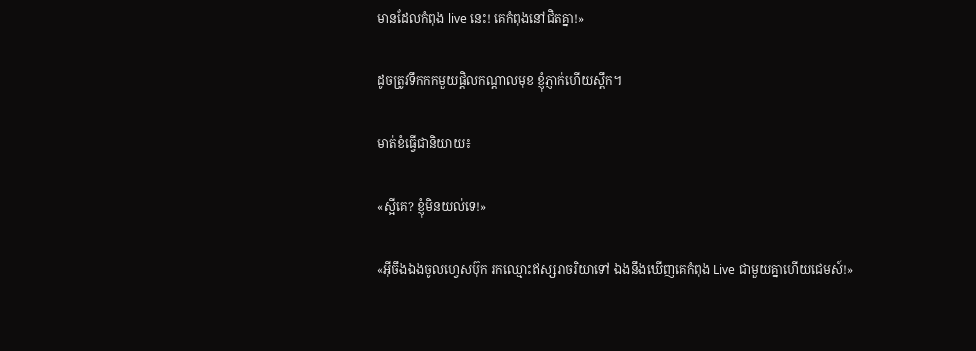មានដែលកំពុង live នេះ! គេកំពុងនៅជិតគ្នា!»

ដូចត្រូវទឹកកកមួយផ្តិលកណ្តាលមុខ ខ្ញុំភ្ញាក់ហើយស្ពឹក។

មាត់ខំធ្វើជានិយាយ៖

«ស្អីគេ? ខ្ញុំមិនយល់ទេ!»

«អ៊ីចឹងឯងចូលហ្វេសប៊ុក រកឈ្មោះឥស្សរាចរិយាទៅ ឯងនឹងឃើញគេកំពុង Live ជាមួយគ្នាហើយជេមស៍!»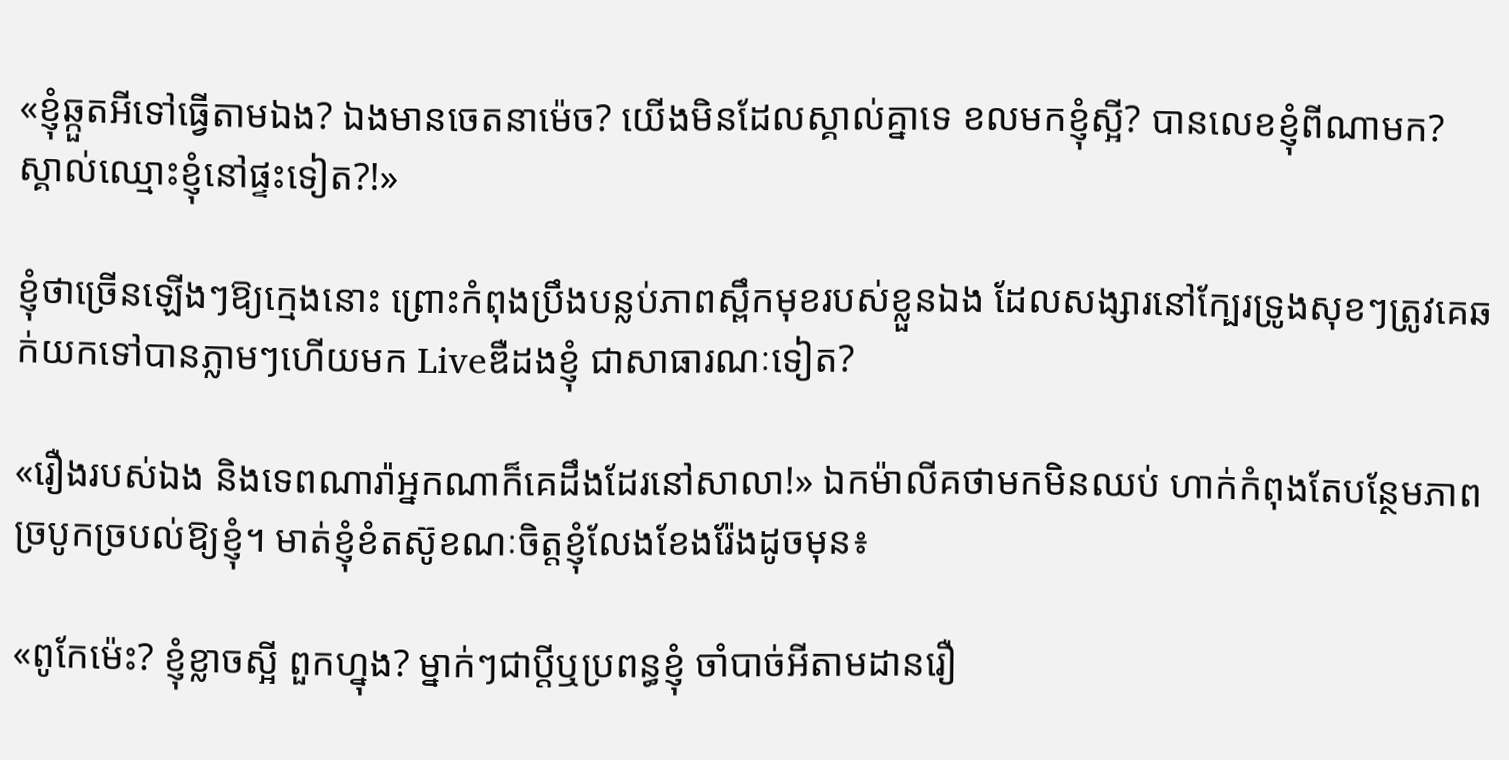«ខ្ញុំឆ្កួតអីទៅធ្វើតាមឯង? ឯងមានចេតនាម៉េច? យើងមិនដែលស្គាល់គ្នាទេ ខលមកខ្ញុំស្អី? បានលេខខ្ញុំពីណាមក? ស្គាល់ឈ្មោះខ្ញុំនៅផ្ទះទៀត?!»

ខ្ញុំថាច្រើនឡើងៗឱ្យក្មេងនោះ ព្រោះកំពុងប្រឹងបន្លប់ភាពស្ពឹកមុខរបស់ខ្លួនឯង ដែលសង្សារនៅក្បែរទ្រូងសុខៗត្រូវគេឆក់យកទៅបានភ្លាមៗហើយមក Liveឌឺដងខ្ញុំ ជាសាធារណៈទៀត?

«រឿងរបស់ឯង និងទេពណារ៉ាអ្នកណាក៏គេដឹងដែរនៅសាលា!» ឯកម៉ាលីគថាមកមិនឈប់ ហាក់កំពុងតែបន្ថែមភាពច្របូកច្របល់ឱ្យខ្ញុំ។ មាត់ខ្ញុំខំតស៊ូខណៈចិត្តខ្ញុំលែងខែងរ៉ែងដូចមុន៖

«ពូកែម៉េះ? ខ្ញុំខ្លាចស្អី ពួកហ្នុង? ម្នាក់ៗជាប្តីឬប្រពន្ធខ្ញុំ ចាំបាច់អីតាមដានរឿ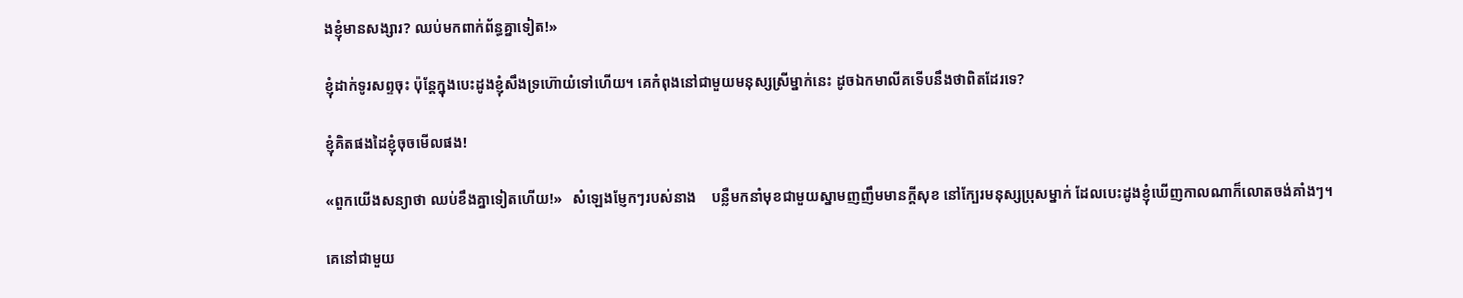ងខ្ញុំមានសង្សារ? ឈប់មកពាក់ព័ន្ធគ្នាទៀត!»

ខ្ញុំដាក់ទូរសព្ទចុះ ប៉ុន្តែក្នុងបេះដូងខ្ញុំសឹងទ្រហ៊ោយំទៅហើយ។ គេកំពុងនៅជាមួយមនុស្សស្រីម្នាក់នេះ ដូចឯកមាលីគទើបនឹងថាពិតដែរទេ?

ខ្ញុំគិតផងដៃខ្ញុំចុចមើលផង!

«ពួកយើងសន្យាថា ឈប់ខឹងគ្នាទៀតហើយ!»   សំឡេងម្ញែកៗរបស់នាង    បន្លឺមកនាំមុខជាមួយស្នាមញញឹមមានក្តីសុខ នៅក្បែរមនុស្សប្រុសម្នាក់ ដែលបេះដូងខ្ញុំឃើញកាលណាក៏លោតចង់គាំងៗ។

គេនៅជាមួយ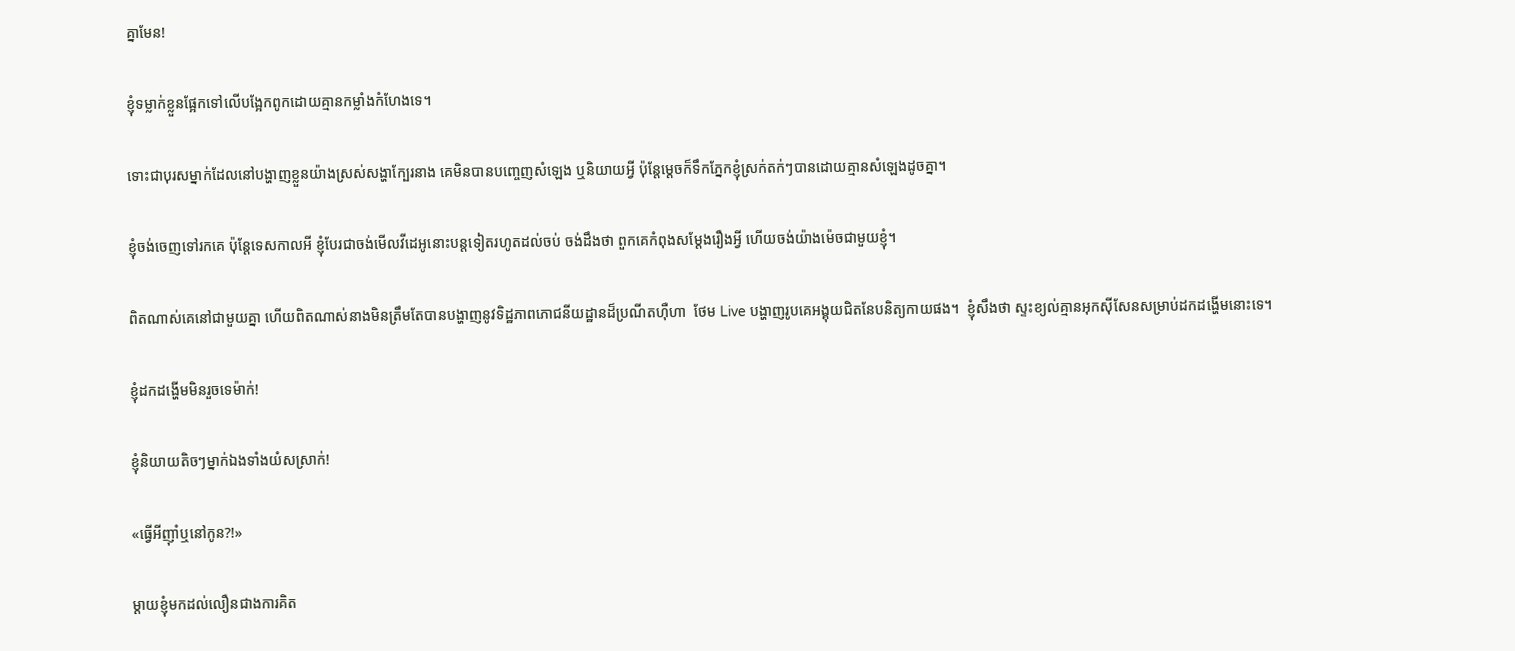គ្នាមែន!

ខ្ញុំទម្លាក់ខ្លួនផ្អែកទៅលើបង្អែកពូកដោយគ្មានកម្លាំងកំហែងទេ។

ទោះជាបុរសម្នាក់ដែលនៅបង្ហាញខ្លួនយ៉ាងស្រស់សង្ហាក្បែរនាង គេមិនបានបញ្ចេញសំឡេង ឬនិយាយអ្វី ប៉ុន្តែម្តេចក៏ទឹកភ្នែកខ្ញុំស្រក់តក់ៗបានដោយគ្មានសំឡេងដូចគ្នា។

ខ្ញុំចង់ចេញទៅរកគេ ប៉ុន្តែទេសកាលអី ខ្ញុំបែរជាចង់មើលវីដេអូនោះបន្តទៀតរហូតដល់ចប់ ចង់ដឹងថា ពួកគេកំពុងសម្តែងរឿងអ្វី ហើយចង់យ៉ាងម៉េចជាមួយខ្ញុំ។

ពិតណាស់គេនៅជាមួយគ្នា ហើយពិតណាស់នាងមិនត្រឹមតែបានបង្ហាញនូវទិដ្ឋភាពភោជនីយដ្ឋានដ៏ប្រណីតហ៊ឺហា  ថែម Live បង្ហាញរូបគេអង្គុយជិតនែបនិត្យកាយផង។  ខ្ញុំសឹងថា ស្ទះខ្យល់គ្មានអុកស៊ីសែនសម្រាប់ដកដង្ហើមនោះទេ។

ខ្ញុំដកដង្ហើមមិនរួចទេម៉ាក់!

ខ្ញុំនិយាយតិចៗម្នាក់ឯងទាំងយំសស្រាក់!

«ធ្វើអីញ៉ាំឬនៅកូន?!»

ម្តាយខ្ញុំមកដល់លឿនជាងការគិត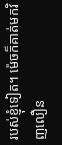របស់ខ្ញុំទៀត។ ម៉េចក៏គាត់មកវិញលឿន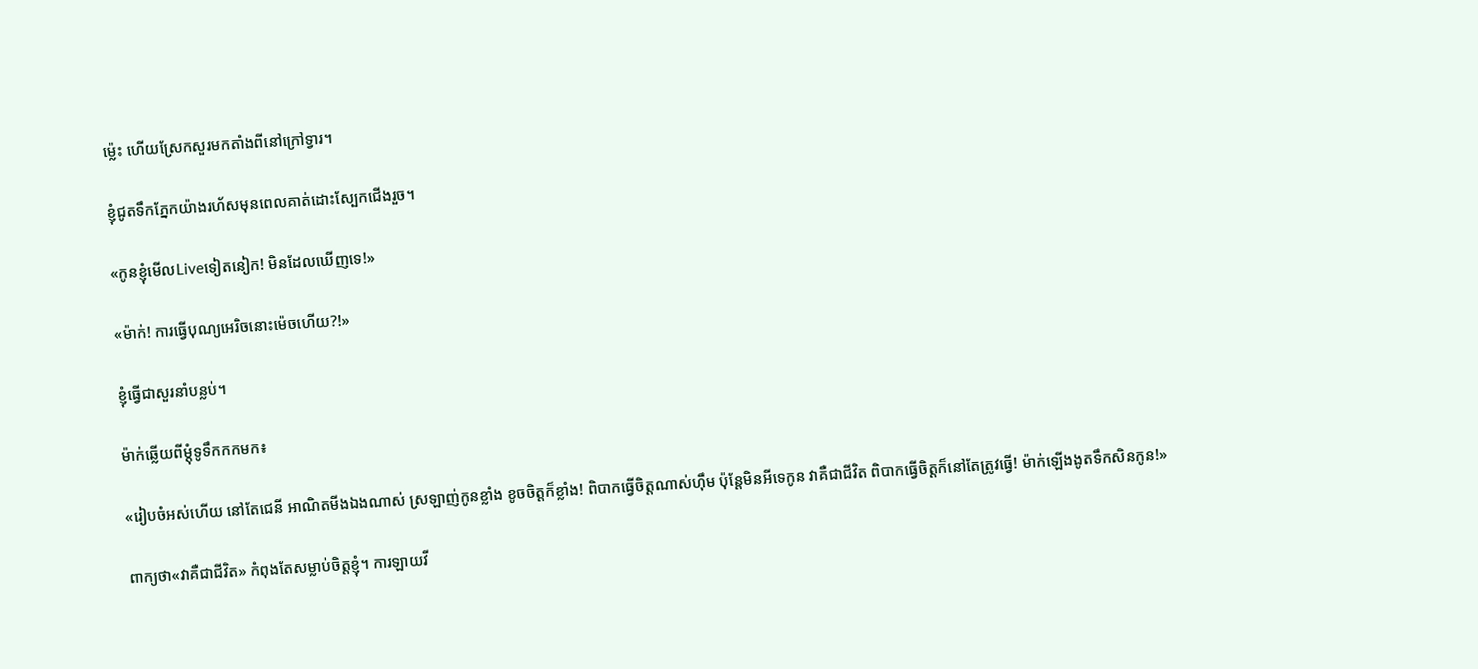ម្ល៉េះ ហើយស្រែកសួរមកតាំងពីនៅក្រៅទ្វារ។

ខ្ញុំជូតទឹកភ្នែកយ៉ាងរហ័សមុនពេលគាត់ដោះស្បែកជើងរួច។

«កូនខ្ញុំមើលLiveទៀតនៀក! មិនដែលឃើញទេ!»

«ម៉ាក់! ការធ្វើបុណ្យអេរិចនោះម៉េចហើយ?!»

ខ្ញុំធ្វើជាសួរនាំបន្លប់។

ម៉ាក់ឆ្លើយពីម្តុំទូទឹកកកមក៖

«រៀបចំអស់ហើយ នៅតែជេនី អាណិតមីងឯងណាស់ ស្រឡាញ់កូនខ្លាំង ខូចចិត្តក៏ខ្លាំង! ពិបាកធ្វើចិត្តណាស់ហ៊ឹម ប៉ុន្តែមិនអីទេកូន វាគឺជាជីវិត ពិបាកធ្វើចិត្តក៏នៅតែត្រូវធ្វើ! ម៉ាក់ឡើងងូតទឹកសិនកូន!»

ពាក្យថា«វាគឺជាជីវិត» កំពុងតែសម្លាប់ចិត្តខ្ញុំ។ ការឡាយវី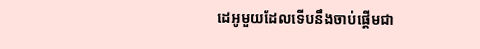ដេអូមួយដែលទើបនឹងចាប់ផ្តើមជា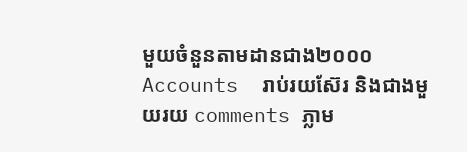មួយចំនួនតាមដានជាង២០០០Accounts  រាប់រយស៊ែរ និងជាងមួយរយ comments ភ្លាម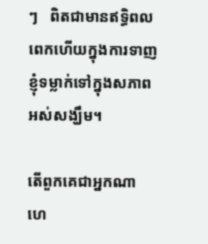ៗ   ពិតជាមានឥទ្ធិពលពេកហើយក្នុងការទាញខ្ញុំទម្លាក់ទៅក្នុងសភាពអស់សង្ឃឹម។

តើពួកគេជាអ្នកណា ហេ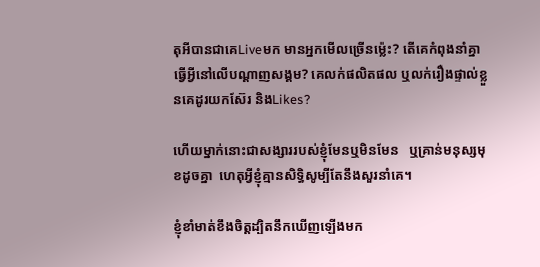តុអីបានជាគេLiveមក មានអ្នកមើលច្រើនម្ល៉េះ? តើគេកំពុងនាំគ្នាធ្វើអ្វីនៅលើបណ្ដាញសង្គម? គេលក់ផលិតផល ឬលក់រឿងផ្ទាល់ខ្លួនគេដូរយកស៊ែរ និងLikes?

ហើយម្នាក់នោះជាសង្សាររបស់ខ្ញុំមែនឬមិនមែន   ឬគ្រាន់មនុស្សមុខដូចគ្នា  ហេតុអ្វីខ្ញុំគ្មានសិទ្ធិសូម្បីតែនឹងសួរនាំគេ។

ខ្ញុំខាំមាត់ខឹងចិត្តដ្បិតនឹកឃើញឡើងមក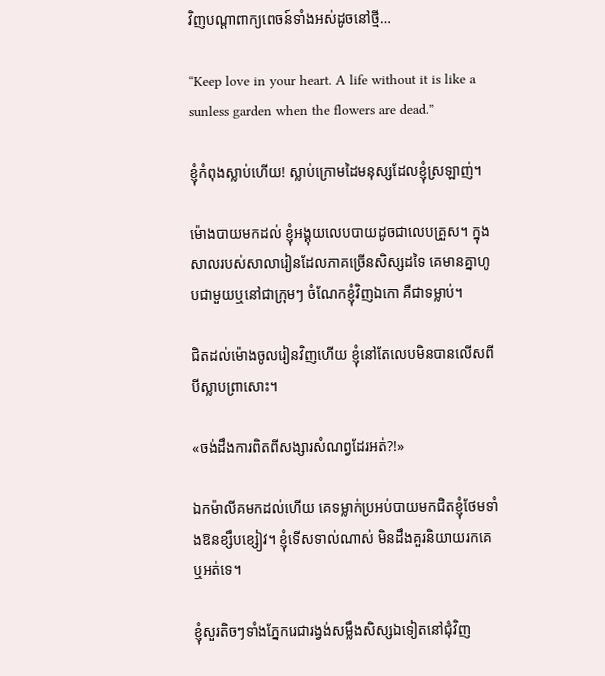វិញបណ្តាពាក្យពេចន៍ទាំងអស់ដូចនៅថ្មី…

“Keep love in your heart. A life without it is like a sunless garden when the flowers are dead.”

ខ្ញុំកំពុងស្លាប់ហើយ! ស្លាប់ក្រោមដៃមនុស្សដែលខ្ញុំស្រឡាញ់។

ម៉ោងបាយមកដល់ ខ្ញុំអង្គុយលេបបាយដូចជាលេបគ្រួស។ ក្នុងសាលរបស់សាលារៀនដែលភាគច្រើនសិស្សដទៃ គេមានគ្នាហូបជាមួយឬនៅជាក្រុមៗ ចំណែកខ្ញុំវិញឯកោ គឺជាទម្លាប់។

ជិតដល់ម៉ោងចូលរៀនវិញហើយ ខ្ញុំនៅតែលេបមិនបានលើសពីបីស្លាបព្រាសោះ។

«ចង់ដឹងការពិតពីសង្សារសំណព្វដែរអត់?!»

ឯកម៉ាលីគមកដល់ហើយ គេទម្លាក់ប្រអប់បាយមកជិតខ្ញុំថែមទាំងឱនខ្សឹបខ្សៀវ។ ខ្ញុំទើសទាល់ណាស់ មិនដឹងគួរនិយាយរកគេឬអត់ទេ។

ខ្ញុំសួរតិចៗទាំងភ្នែករេជារង្វង់សម្លឹងសិស្សឯទៀតនៅជុំវិញ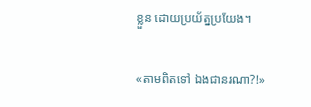ខ្លួន ដោយប្រយ័ត្នប្រយែង។

«តាមពិតទៅ ឯងជានរណា?!»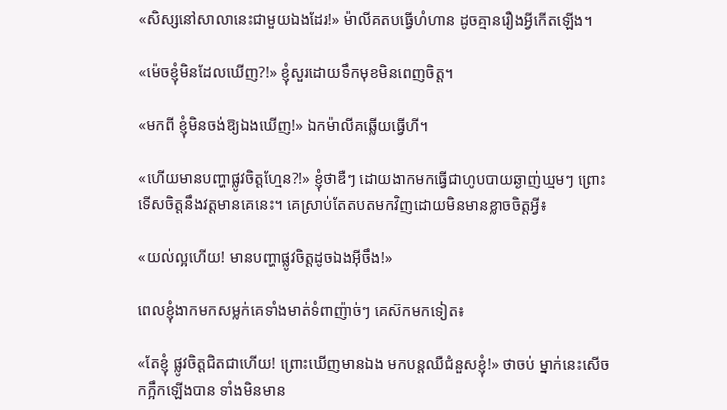«សិស្សនៅសាលានេះជាមួយឯងដែរ!» ម៉ាលីគតបធ្វើហំហាន ដូចគ្មានរឿងអ្វីកើតឡើង។

«ម៉េចខ្ញុំមិនដែលឃើញ?!» ខ្ញុំសួរដោយទឹកមុខមិនពេញចិត្ត។

«មកពី ខ្ញុំមិនចង់ឱ្យឯងឃើញ!» ឯកម៉ាលីគឆ្លើយធ្វើហី។

«ហើយមានបញ្ហាផ្លូវចិត្តហ្មែន?!» ខ្ញុំថាឌឺៗ ដោយងាកមកធ្វើជាហូបបាយឆ្ងាញ់ឃ្មមៗ ព្រោះទើសចិត្តនឹងវត្តមានគេនេះ។ គេស្រាប់តែតបតមកវិញដោយមិនមានខ្លាចចិត្តអ្វី៖

«យល់ល្អហើយ! មានបញ្ហាផ្លូវចិត្តដូចឯងអ៊ីចឹង!»

ពេលខ្ញុំងាកមកសម្លក់គេទាំងមាត់ទំពាញ៉ាច់ៗ គេស៊កមកទៀត៖

«តែខ្ញុំ ផ្លូវចិត្តជិតជាហើយ! ព្រោះឃើញមានឯង មកបន្តឈឺជំនួសខ្ញុំ!» ថាចប់ ម្នាក់នេះសើចកក្អឹកឡើងបាន ទាំងមិនមាន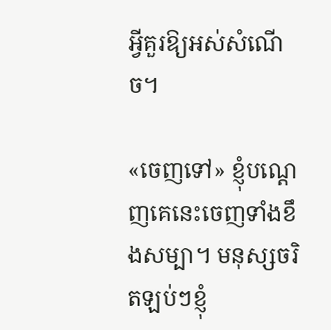អ្វីគួរឱ្យអស់សំណើច។

«ចេញទៅ» ខ្ញុំបណ្តេញគេនេះចេញទាំងខឹងសម្បា។ មនុស្សចរិតឡប់ៗខ្ញុំ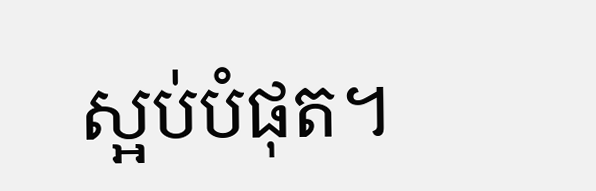ស្អប់បំផុត។